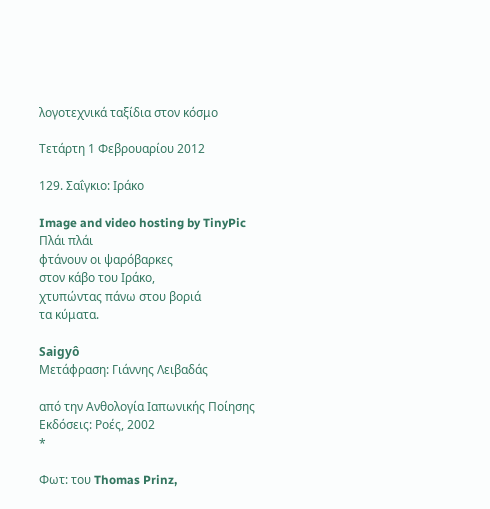λογοτεχνικά ταξίδια στον κόσμο

Τετάρτη 1 Φεβρουαρίου 2012

129. Σαΐγκιο: Ιράκο

Image and video hosting by TinyPic
Πλάι πλάι
φτάνουν οι ψαρόβαρκες
στον κάβο του Ιράκο,
χτυπώντας πάνω στου βοριά
τα κύματα.

Saigyô
Μετάφραση: Γιάννης Λειβαδάς

από την Ανθολογία Ιαπωνικής Ποίησης
Εκδόσεις: Ροές, 2002
*

Φωτ: του Thomas Prinz,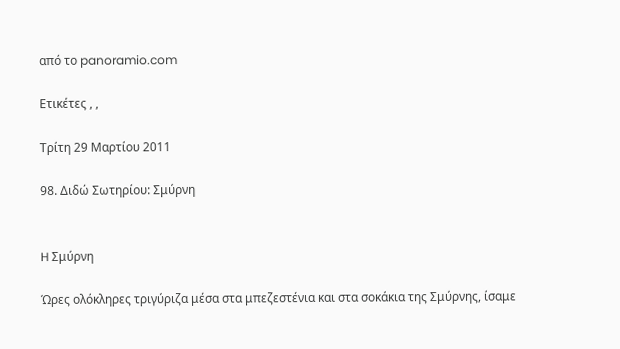από το panoramio.com

Ετικέτες , ,

Τρίτη 29 Μαρτίου 2011

98. Διδώ Σωτηρίου: Σμύρνη


H Σμύρνη

Ώρες ολόκληρες τριγύριζα μέσα στα μπεζεστένια και στα σοκάκια της Σμύρνης, ίσαμε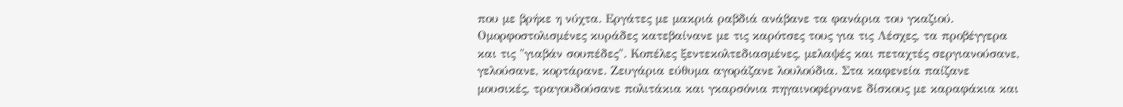που με βρήκε η νύχτα. Εργάτες με μακριά ραβδιά ανάβανε τα φανάρια του γκαζιού. Ομορφοστολισμένες κυράδες κατεβαίνανε με τις καρότσες τους για τις Λέσχες, τα προβέγγερα και τις "γιαβάν σουπέδες". Κοπέλες ξεντεκολτεδιασμένες, μελαψές και πεταχτές σεργιανούσανε, γελούσανε, κορτάρανε. Ζευγάρια εύθυμα αγοράζανε λουλούδια. Στα καφενεία παίζανε μουσικές, τραγουδούσανε πολιτάκια και γκαρσόνια πηγαινοφέρνανε δίσκους με καραφάκια και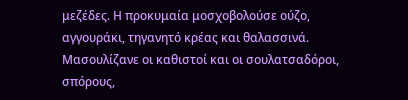μεζέδες. Η προκυμαία μοσχοβολούσε ούζο, αγγουράκι, τηγανητό κρέας και θαλασσινά. Μασουλίζανε οι καθιστοί και οι σουλατσαδόροι, σπόρους,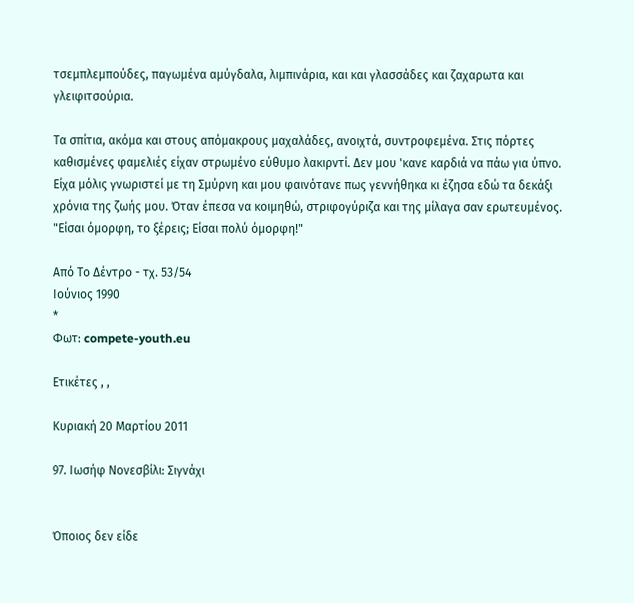τσεμπλεμπούδες, παγωμένα αμύγδαλα, λιμπινάρια, και και γλασσάδες και ζαχαρωτα και γλειφιτσούρια.

Τα σπίτια, ακόμα και στους απόμακρους μαχαλάδες, ανοιχτά, συντροφεμένα. Στις πόρτες καθισμένες φαμελιές είχαν στρωμένο εύθυμο λακιρντί. Δεν μου 'κανε καρδιά να πάω για ύπνο. Είχα μόλις γνωριστεί με τη Σμύρνη και μου φαινότανε πως γεννήθηκα κι έζησα εδώ τα δεκάξι χρόνια της ζωής μου. Όταν έπεσα να κοιμηθώ, στριφογύριζα και της μίλαγα σαν ερωτευμένος. "Είσαι όμορφη, το ξέρεις; Είσαι πολύ όμορφη!"

Από Το Δέντρο - τχ. 53/54
Ιούνιος 1990
*
Φωτ: compete-youth.eu

Ετικέτες , ,

Κυριακή 20 Μαρτίου 2011

97. Ιωσήφ Νονεσβίλι: Σιγνάχι


Όποιος δεν είδε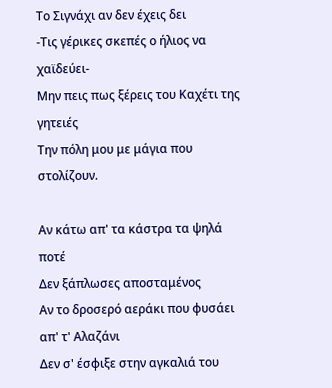Το Σιγνάχι αν δεν έχεις δει
-Τις γέρικες σκεπές ο ήλιος να χαϊδεύει-
Μην πεις πως ξέρεις του Καχέτι της γητειές
Την πόλη μου με μάγια που στολίζουν.

Αν κάτω απ' τα κάστρα τα ψηλά ποτέ
Δεν ξάπλωσες αποσταμένος
Αν το δροσερό αεράκι που φυσάει απ' τ' Αλαζάνι
Δεν σ' έσφιξε στην αγκαλιά του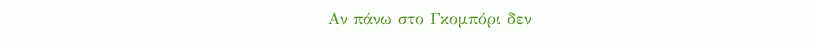Αν πάνω στο Γκομπόρι δεν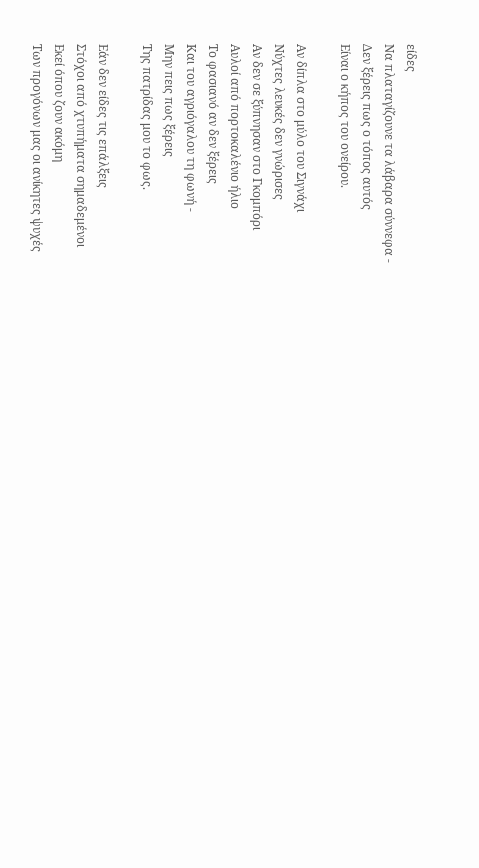είδες
Να πλαταγίζουνε τα λάβαρα σύννεφα -
Δεν ξέρεις πως ο τόπος αυτός
Είναι ο κήπος του ονείρου.

Αν δίπλα στο μύλο του Σιγνάχι
Νύχτες λευκές δεν γνώρισες
Αν δεν σε ξύπνησαν στο Γκομπόρι
Αυλοί από πορτοκαλένιο ήλιο
Το φασιανό αν δεν ξέρεις
Και του αγριόγαλου τη φωνή -
Μην πεις πως ξέρεις
Της πατρίδας μου το φως.

Εάν δεν είδες τις επάλξεις
Στόχοι από χτυπήματα σημαδεμένοι
Εκεί όπου ζουν ακόμη
Των προγόνων μας οι ανίκητες ψυχές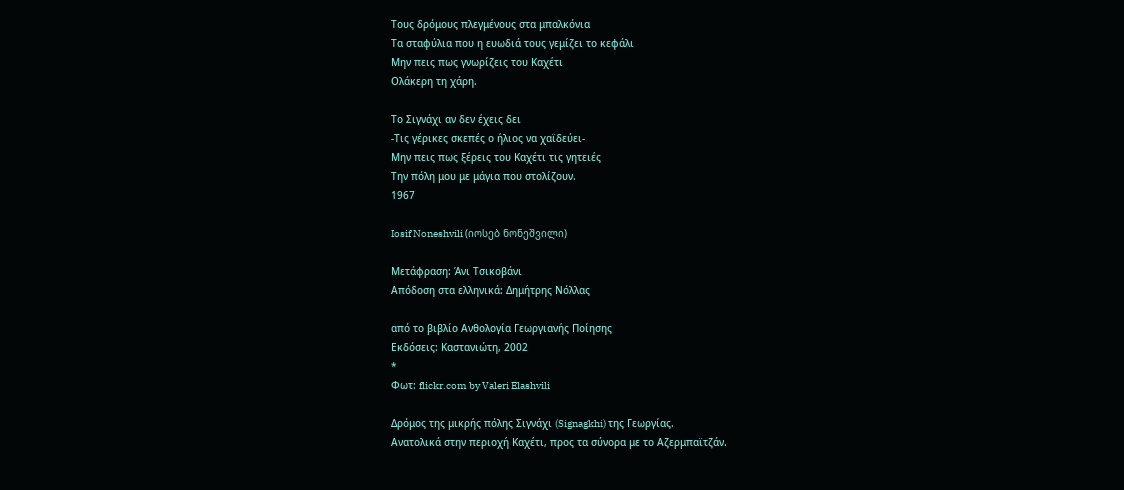Τους δρόμους πλεγμένους στα μπαλκόνια
Τα σταφύλια που η ευωδιά τους γεμίζει το κεφάλι
Μην πεις πως γνωρίζεις του Καχέτι
Ολάκερη τη χάρη.

Το Σιγνάχι αν δεν έχεις δει
-Τις γέρικες σκεπές ο ήλιος να χαϊδεύει-
Μην πεις πως ξέρεις του Καχέτι τις γητειές
Την πόλη μου με μάγια που στολίζουν.
1967

Iosif Noneshvili (იოსებ ნონეშვილი)

Μετάφραση: Άνι Τσικοβάνι
Απόδοση στα ελληνικά: Δημήτρης Νόλλας

από το βιβλίο Ανθολογία Γεωργιανής Ποίησης
Εκδόσεις: Καστανιώτη, 2002
*
Φωτ: flickr.com by Valeri Elashvili

Δρόμος της μικρής πόλης Σιγνάχι (Signagkhi) της Γεωργίας.
Ανατολικά στην περιοχή Καχέτι, προς τα σύνορα με το Αζερμπαϊτζάν.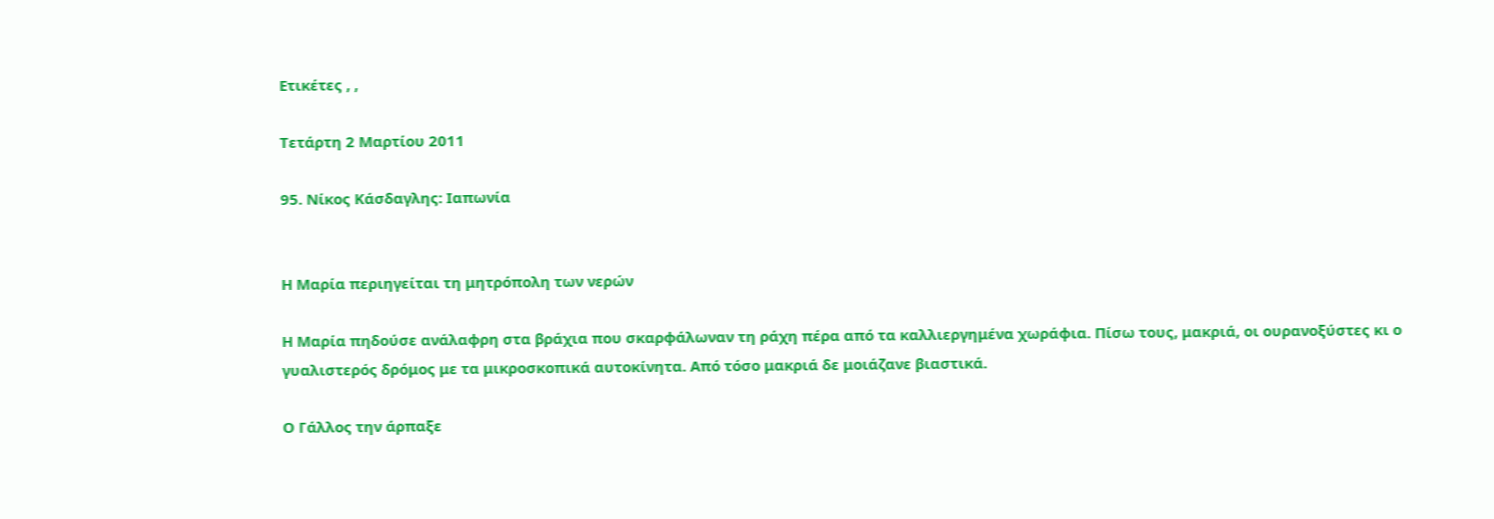Ετικέτες , ,

Τετάρτη 2 Μαρτίου 2011

95. Νίκος Κάσδαγλης: Ιαπωνία


Η Μαρία περιηγείται τη μητρόπολη των νερών

Η Μαρία πηδούσε ανάλαφρη στα βράχια που σκαρφάλωναν τη ράχη πέρα από τα καλλιεργημένα χωράφια. Πίσω τους, μακριά, οι ουρανοξύστες κι ο γυαλιστερός δρόμος με τα μικροσκοπικά αυτοκίνητα. Από τόσο μακριά δε μοιάζανε βιαστικά.

Ο Γάλλος την άρπαξε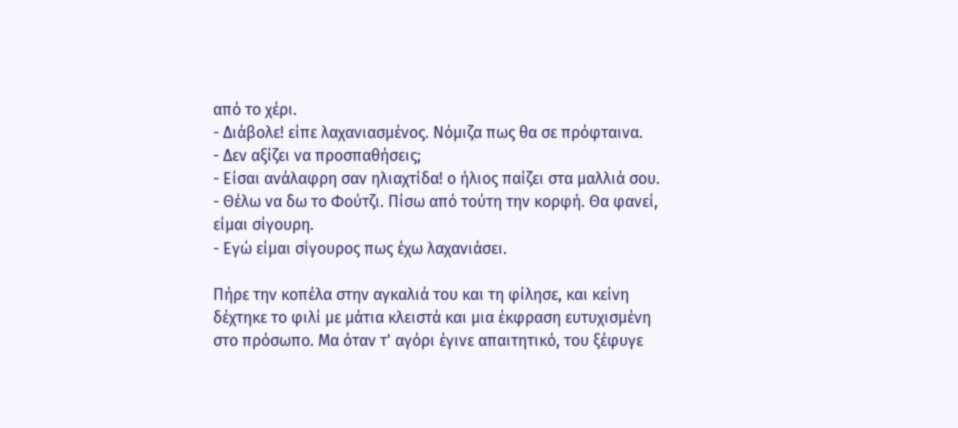από το χέρι.
- Διάβολε! είπε λαχανιασμένος. Νόμιζα πως θα σε πρόφταινα.
- Δεν αξίζει να προσπαθήσεις;
- Είσαι ανάλαφρη σαν ηλιαχτίδα! ο ήλιος παίζει στα μαλλιά σου.
- Θέλω να δω το Φούτζι. Πίσω από τούτη την κορφή. Θα φανεί, είμαι σίγουρη.
- Εγώ είμαι σίγουρος πως έχω λαχανιάσει.

Πήρε την κοπέλα στην αγκαλιά του και τη φίλησε, και κείνη δέχτηκε το φιλί με μάτια κλειστά και μια έκφραση ευτυχισμένη στο πρόσωπο. Μα όταν τ' αγόρι έγινε απαιτητικό, του ξέφυγε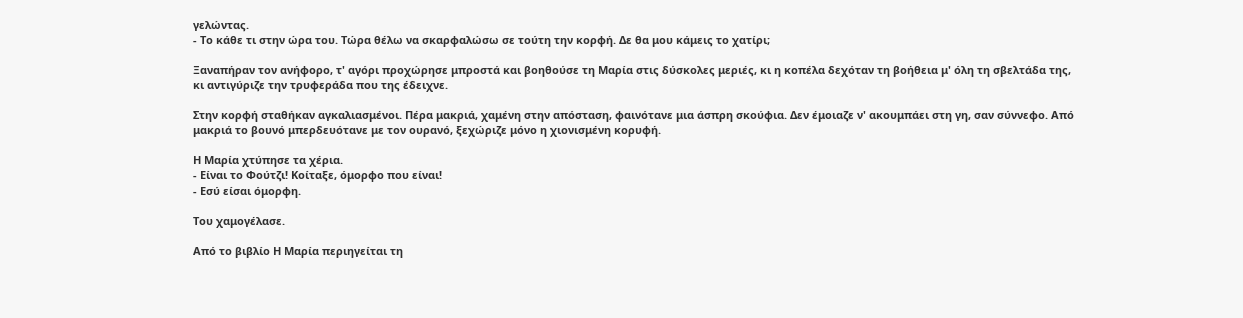γελώντας.
- Το κάθε τι στην ώρα του. Τώρα θέλω να σκαρφαλώσω σε τούτη την κορφή. Δε θα μου κάμεις το χατίρι;

Ξαναπήραν τον ανήφορο, τ' αγόρι προχώρησε μπροστά και βοηθούσε τη Μαρία στις δύσκολες μεριές, κι η κοπέλα δεχόταν τη βοήθεια μ' όλη τη σβελτάδα της, κι αντιγύριζε την τρυφεράδα που της έδειχνε.

Στην κορφή σταθήκαν αγκαλιασμένοι. Πέρα μακριά, χαμένη στην απόσταση, φαινότανε μια άσπρη σκούφια. Δεν έμοιαζε ν' ακουμπάει στη γη, σαν σύννεφο. Από μακριά το βουνό μπερδευότανε με τον ουρανό, ξεχώριζε μόνο η χιονισμένη κορυφή.

Η Μαρία χτύπησε τα χέρια.
- Είναι το Φούτζι! Κοίταξε, όμορφο που είναι!
- Εσύ είσαι όμορφη.

Του χαμογέλασε.

Από το βιβλίο Η Μαρία περιηγείται τη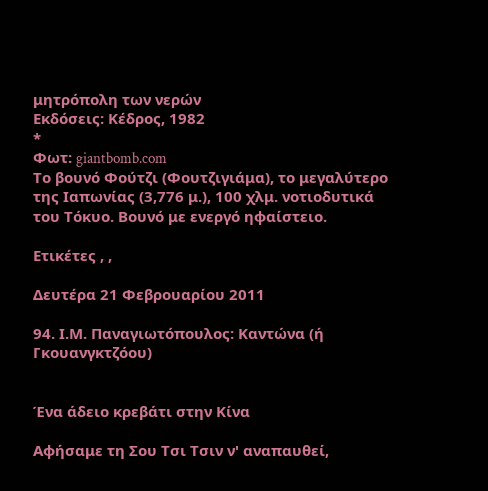μητρόπολη των νερών
Εκδόσεις: Κέδρος, 1982
*
Φωτ: giantbomb.com
Tο βουνό Φούτζι (Φουτζιγιάμα), το μεγαλύτερο
της Ιαπωνίας (3,776 μ.), 100 χλμ. νοτιοδυτικά
του Τόκυο. Βουνό με ενεργό ηφαίστειο.

Ετικέτες , ,

Δευτέρα 21 Φεβρουαρίου 2011

94. Ι.Μ. Παναγιωτόπουλος: Καντώνα (ή Γκουανγκτζόου)


Ένα άδειο κρεβάτι στην Κίνα

Αφήσαμε τη Σου Τσι Τσιν ν' αναπαυθεί,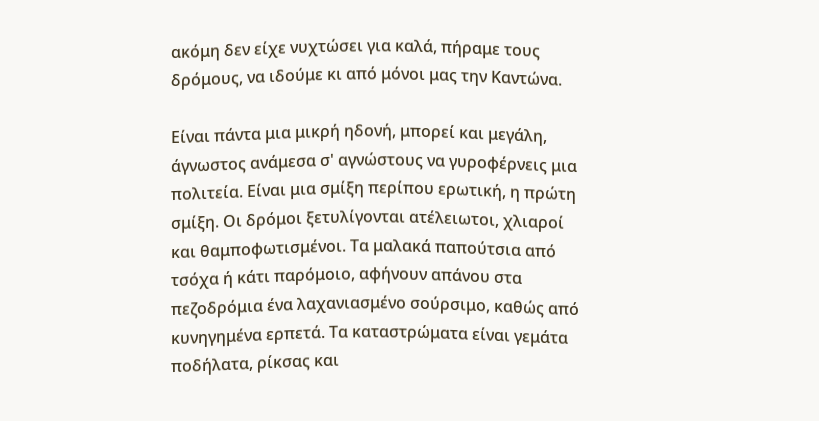ακόμη δεν είχε νυχτώσει για καλά, πήραμε τους δρόμους, να ιδούμε κι από μόνοι μας την Καντώνα.

Είναι πάντα μια μικρή ηδονή, μπορεί και μεγάλη, άγνωστος ανάμεσα σ' αγνώστους να γυροφέρνεις μια πολιτεία. Είναι μια σμίξη περίπου ερωτική, η πρώτη σμίξη. Οι δρόμοι ξετυλίγονται ατέλειωτοι, χλιαροί και θαμποφωτισμένοι. Τα μαλακά παπούτσια από τσόχα ή κάτι παρόμοιο, αφήνουν απάνου στα πεζοδρόμια ένα λαχανιασμένο σούρσιμο, καθώς από κυνηγημένα ερπετά. Τα καταστρώματα είναι γεμάτα ποδήλατα, ρίκσας και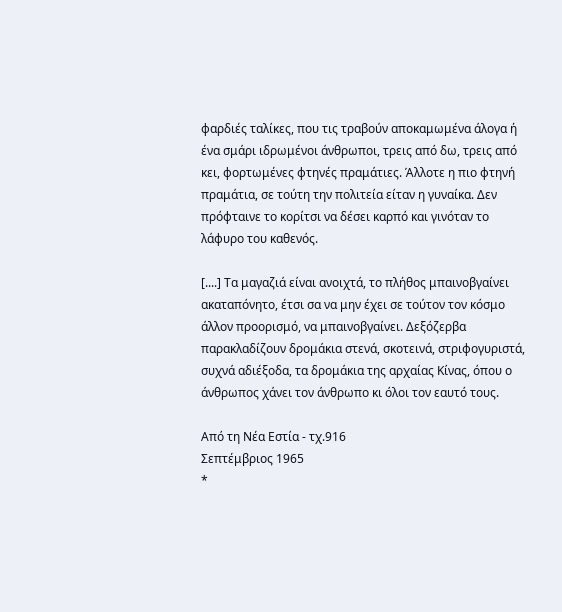φαρδιές ταλίκες, που τις τραβούν αποκαμωμένα άλογα ή ένα σμάρι ιδρωμένοι άνθρωποι, τρεις από δω, τρεις από κει, φορτωμένες φτηνές πραμάτιες. Άλλοτε η πιο φτηνή πραμάτια, σε τούτη την πολιτεία είταν η γυναίκα. Δεν πρόφταινε το κορίτσι να δέσει καρπό και γινόταν το λάφυρο του καθενός.

[....] Τα μαγαζιά είναι ανοιχτά, το πλήθος μπαινοβγαίνει ακαταπόνητο, έτσι σα να μην έχει σε τούτον τον κόσμο άλλον προορισμό, να μπαινοβγαίνει. Δεξόζερβα παρακλαδίζουν δρομάκια στενά, σκοτεινά, στριφογυριστά, συχνά αδιέξοδα, τα δρομάκια της αρχαίας Κίνας, όπου ο άνθρωπος χάνει τον άνθρωπο κι όλοι τον εαυτό τους.

Από τη Νέα Εστία - τχ.916
Σεπτέμβριος 1965
*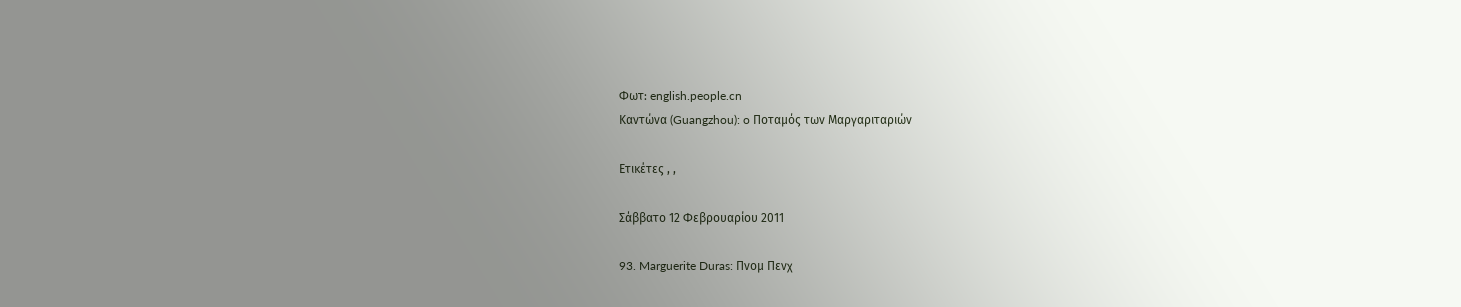Φωτ: english.people.cn
Καντώνα (Guangzhou): o Ποταμός των Μαργαριταριών

Ετικέτες , ,

Σάββατο 12 Φεβρουαρίου 2011

93. Marguerite Duras: Πνομ Πενχ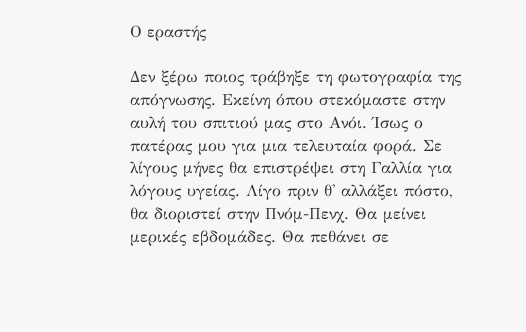Ο εραστής

Δεν ξέρω ποιος τράβηξε τη φωτογραφία της απόγνωσης. Εκείνη όπου στεκόμαστε στην αυλή του σπιτιού μας στο Ανόι. Ίσως ο πατέρας μου για μια τελευταία φορά. Σε λίγους μήνες θα επιστρέψει στη Γαλλία για λόγους υγείας. Λίγο πριν θ' αλλάξει πόστο, θα διοριστεί στην Πνόμ-Πενχ. Θα μείνει μερικές εβδομάδες. Θα πεθάνει σε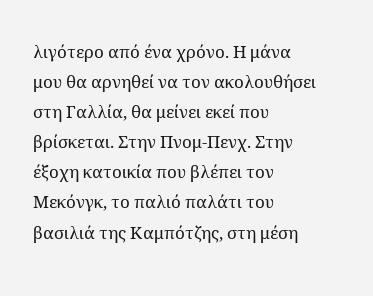λιγότερο από ένα χρόνο. Η μάνα μου θα αρνηθεί να τον ακολουθήσει στη Γαλλία, θα μείνει εκεί που βρίσκεται. Στην Πνομ-Πενχ. Στην έξοχη κατοικία που βλέπει τον Μεκόνγκ, το παλιό παλάτι του βασιλιά της Καμπότζης, στη μέση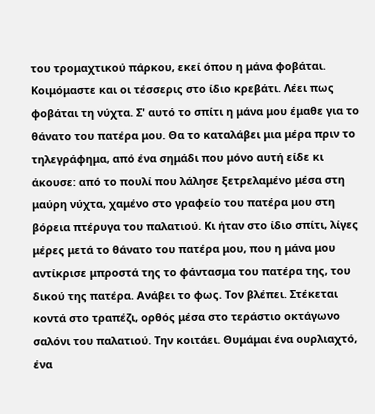του τρομαχτικού πάρκου, εκεί όπου η μάνα φοβάται. Κοιμόμαστε και οι τέσσερις στο ίδιο κρεβάτι. Λέει πως φοβάται τη νύχτα. Σ' αυτό το σπίτι η μάνα μου έμαθε για το θάνατο του πατέρα μου. Θα το καταλάβει μια μέρα πριν το τηλεγράφημα, από ένα σημάδι που μόνο αυτή είδε κι άκουσε: από το πουλί που λάλησε ξετρελαμένο μέσα στη μαύρη νύχτα, χαμένο στο γραφείο του πατέρα μου στη βόρεια πτέρυγα του παλατιού. Κι ήταν στο ίδιο σπίτι, λίγες μέρες μετά το θάνατο του πατέρα μου, που η μάνα μου αντίκρισε μπροστά της το φάντασμα του πατέρα της, του δικού της πατέρα. Ανάβει το φως. Τον βλέπει. Στέκεται κοντά στο τραπέζι, ορθός μέσα στο τεράστιο οκτάγωνο σαλόνι του παλατιού. Την κοιτάει. Θυμάμαι ένα ουρλιαχτό, ένα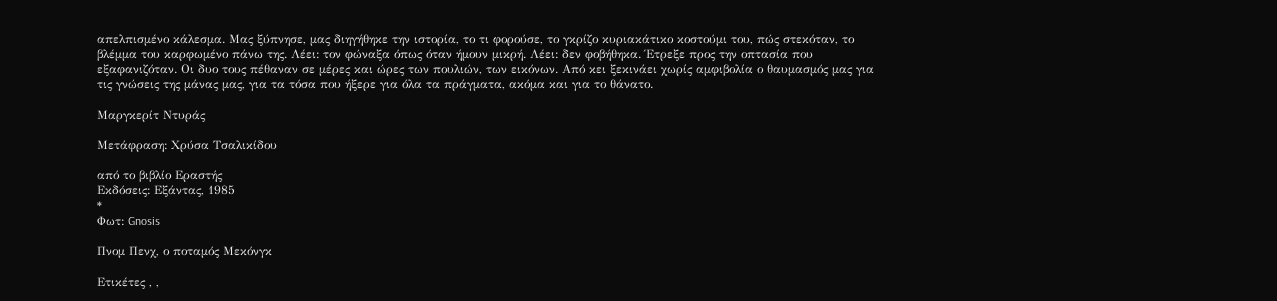απελπισμένο κάλεσμα. Μας ξύπνησε, μας διηγήθηκε την ιστορία, το τι φορούσε, το γκρίζο κυριακάτικο κοστούμι του, πώς στεκόταν, το βλέμμα του καρφωμένο πάνω της. Λέει: τον φώναξα όπως όταν ήμουν μικρή. Λέει: δεν φοβήθηκα. Έτρεξε προς την οπτασία που εξαφανιζόταν. Οι δυο τους πέθαναν σε μέρες και ώρες των πουλιών, των εικόνων. Από κει ξεκινάει χωρίς αμφιβολία ο θαυμασμός μας για τις γνώσεις της μάνας μας, για τα τόσα που ήξερε για όλα τα πράγματα, ακόμα και για το θάνατο.

Μαργκερίτ Ντυράς

Μετάφραση: Χρύσα Τσαλικίδου

από το βιβλίο Εραστής
Εκδόσεις: Εξάντας, 1985
*
Φωτ: Gnosis

Πνομ Πενχ, ο ποταμός Μεκόνγκ

Ετικέτες , ,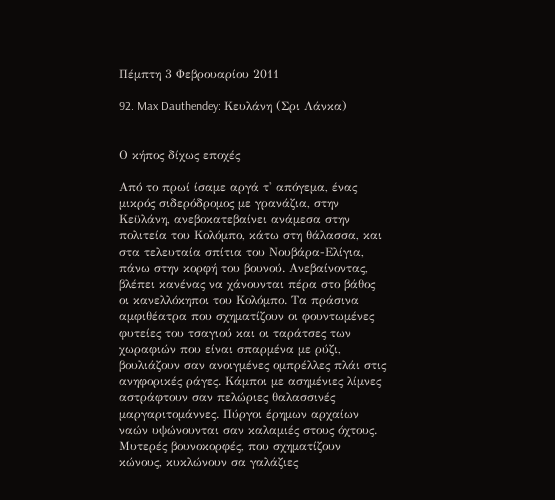Πέμπτη 3 Φεβρουαρίου 2011

92. Max Dauthendey: Κευλάνη (Σρι Λάνκα)


Ο κήπος δίχως εποχές

Από το πρωί ίσαμε αργά τ' απόγεμα, ένας μικρός σιδερόδρομος με γρανάζια, στην Κεϋλάνη, ανεβοκατεβαίνει ανάμεσα στην πολιτεία του Κολόμπο, κάτω στη θάλασσα, και στα τελευταία σπίτια του Νουβάρα-Ελίγια, πάνω στην κορφή του βουνού. Ανεβαίνοντας, βλέπει κανένας να χάνουνται πέρα στο βάθος οι κανελλόκηποι του Κολόμπο. Τα πράσινα αμφιθέατρα που σχηματίζουν οι φουντωμένες φυτείες του τσαγιού και οι ταράτσες των χωραφιών που είναι σπαρμένα με ρύζι, βουλιάζουν σαν ανοιγμένες ομπρέλλες πλάι στις ανηφορικές ράγες. Κάμποι με ασημένιες λίμνες αστράφτουν σαν πελώριες θαλασσινές μαργαριτομάννες. Πύργοι έρημων αρχαίων ναών υψώνουνται σαν καλαμιές στους όχτους. Μυτερές βουνοκορφές, που σχηματίζουν κώνους, κυκλώνουν σα γαλάζιες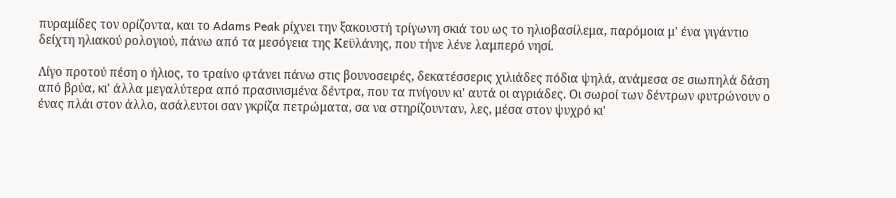πυραμίδες τον ορίζοντα, και το Adams Peak ρίχνει την ξακουστή τρίγωνη σκιά του ως το ηλιοβασίλεμα, παρόμοια μ' ένα γιγάντιο δείχτη ηλιακού ρολογιού, πάνω από τα μεσόγεια της Κεϋλάνης, που τήνε λένε λαμπερό νησί.

Λίγο προτού πέση ο ήλιος, το τραίνο φτάνει πάνω στις βουνοσειρές, δεκατέσσερις χιλιάδες πόδια ψηλά, ανάμεσα σε σιωπηλά δάση από βρύα, κι' άλλα μεγαλύτερα από πρασινισμένα δέντρα, που τα πνίγουν κι' αυτά οι αγριάδες. Οι σωροί των δέντρων φυτρώνουν ο ένας πλάι στον άλλο, ασάλευτοι σαν γκρίζα πετρώματα, σα να στηρίζουνταν, λες, μέσα στον ψυχρό κι'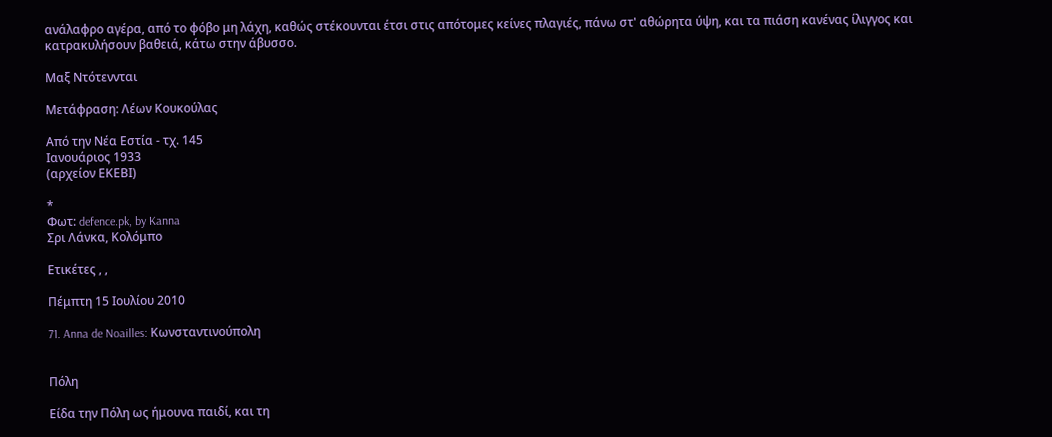ανάλαφρο αγέρα, από το φόβο μη λάχη, καθώς στέκουνται έτσι στις απότομες κείνες πλαγιές, πάνω στ' αθώρητα ύψη, και τα πιάση κανένας ίλιγγος και κατρακυλήσουν βαθειά, κάτω στην άβυσσο.

Μαξ Ντότεννται

Μετάφραση: Λέων Κουκούλας

Από την Νέα Εστία - τχ. 145
Ιανουάριος 1933
(αρχείον ΕΚΕΒΙ)

*
Φωτ: defence.pk, by Kanna
Σρι Λάνκα, Κολόμπο

Ετικέτες , ,

Πέμπτη 15 Ιουλίου 2010

71. Anna de Noailles: Κωνσταντινούπολη


Πόλη

Είδα την Πόλη ως ήμουνα παιδί, και τη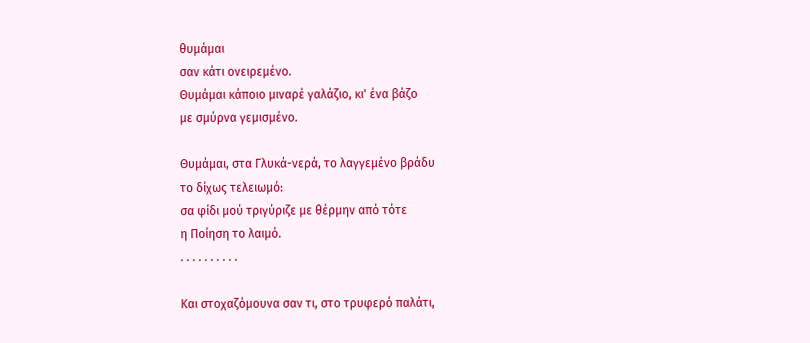θυμάμαι
σαν κάτι ονειρεμένο.
Θυμάμαι κάποιο μιναρέ γαλάζιο, κι' ένα βάζο
με σμύρνα γεμισμένο.

Θυμάμαι, στα Γλυκά-νερά, το λαγγεμένο βράδυ
το δίχως τελειωμό:
σα φίδι μού τριγύριζε με θέρμην από τότε
η Ποίηση το λαιμό.
. . . . . . . . . .

Και στοχαζόμουνα σαν τι, στο τρυφερό παλάτι,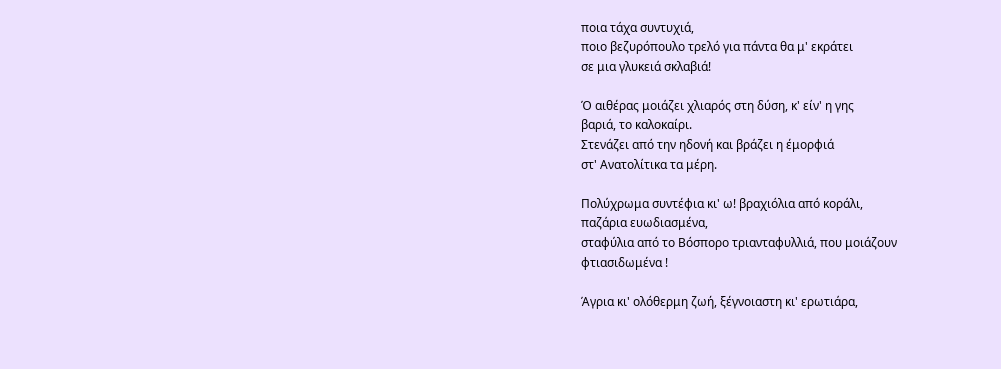ποια τάχα συντυχιά,
ποιο βεζυρόπουλο τρελό για πάντα θα μ' εκράτει
σε μια γλυκειά σκλαβιά!

Ό αιθέρας μοιάζει χλιαρός στη δύση, κ' είν' η γης
βαριά, το καλοκαίρι.
Στενάζει από την ηδονή και βράζει η έμορφιά
στ' Ανατολίτικα τα μέρη.

Πολύχρωμα συντέφια κι' ω! βραχιόλια από κοράλι,
παζάρια ευωδιασμένα,
σταφύλια από το Βόσπορο τριανταφυλλιά, που μοιάζουν
φτιασιδωμένα !

Άγρια κι' ολόθερμη ζωή, ξέγνοιαστη κι' ερωτιάρα,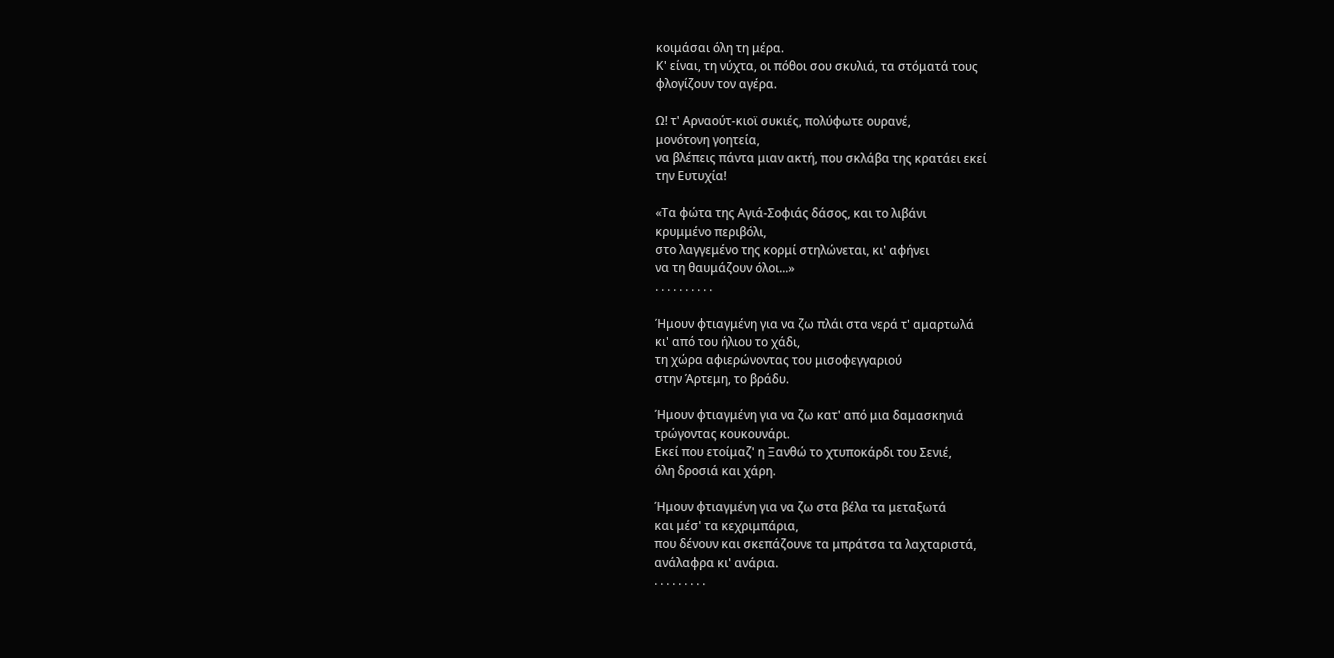κοιμάσαι όλη τη μέρα.
Κ' είναι, τη νύχτα, οι πόθοι σου σκυλιά, τα στόματά τους
φλογίζουν τον αγέρα.

Ω! τ' Αρναούτ-κιοϊ συκιές, πολύφωτε ουρανέ,
μονότονη γοητεία,
να βλέπεις πάντα μιαν ακτή, που σκλάβα της κρατάει εκεί
την Ευτυχία!

«Τα φώτα της Αγιά-Σοφιάς δάσος, και το λιβάνι
κρυμμένο περιβόλι,
στο λαγγεμένο της κορμί στηλώνεται, κι' αφήνει
να τη θαυμάζουν όλοι...»
. . . . . . . . . .

Ήμουν φτιαγμένη για να ζω πλάι στα νερά τ' αμαρτωλά
κι' από του ήλιου το χάδι,
τη χώρα αφιερώνοντας του μισοφεγγαριού
στην Άρτεμη, το βράδυ.

Ήμουν φτιαγμένη για να ζω κατ' από μια δαμασκηνιά
τρώγοντας κουκουνάρι.
Εκεί που ετοίμαζ' η Ξανθώ το χτυποκάρδι του Σενιέ,
όλη δροσιά και χάρη.

Ήμουν φτιαγμένη για να ζω στα βέλα τα μεταξωτά
και μέσ' τα κεχριμπάρια,
που δένουν και σκεπάζουνε τα μπράτσα τα λαχταριστά,
ανάλαφρα κι' ανάρια.
. . . . . . . . .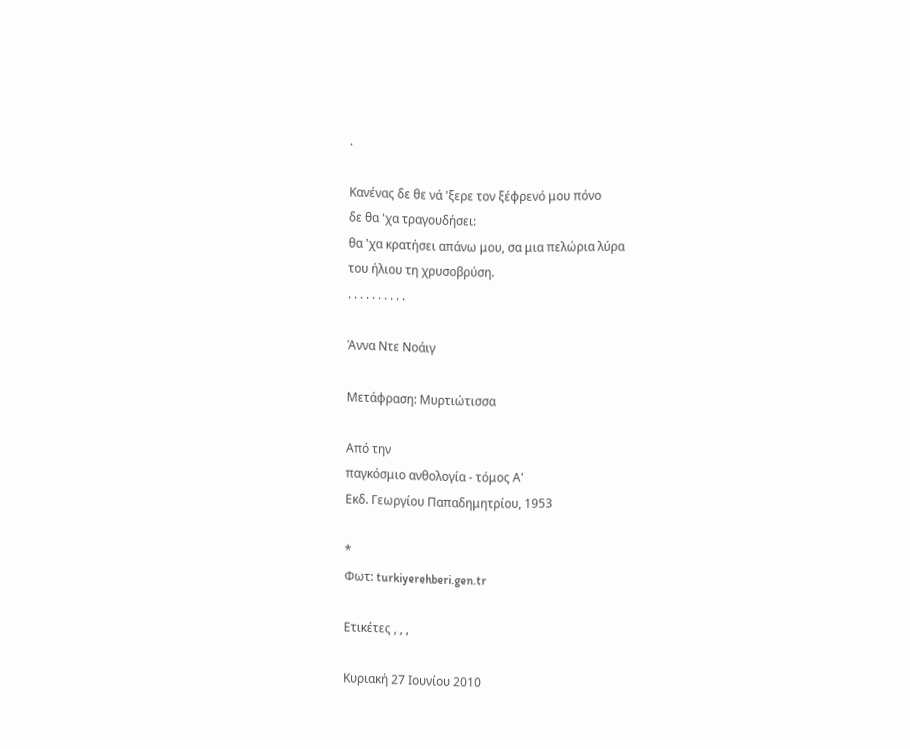.

Κανένας δε θε νά 'ξερε τον ξέφρενό μου πόνο
δε θα 'χα τραγουδήσει:
θα 'χα κρατήσει απάνω μου, σα μια πελώρια λύρα
του ήλιου τη χρυσοβρύση.
. . . . . . . . . .

Άννα Ντε Νοάιγ

Μετάφραση: Μυρτιώτισσα

Από την
παγκόσμιο ανθολογία - τόμος Α'
Eκδ. Γεωργίου Παπαδημητρίου, 1953

*
Φωτ: turkiyerehberi.gen.tr

Ετικέτες , , ,

Κυριακή 27 Ιουνίου 2010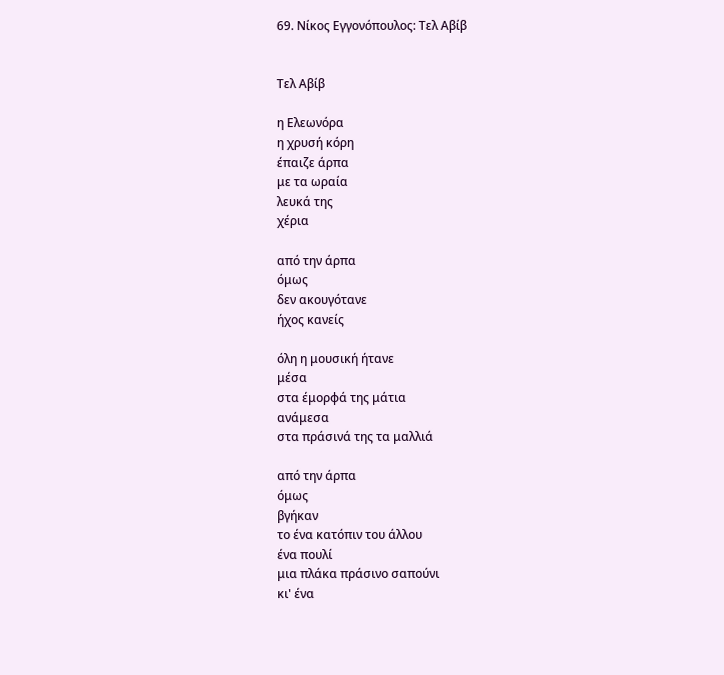69. Νίκος Εγγονόπουλος: Τελ Αβίβ


Τελ Αβίβ

η Ελεωνόρα
η χρυσή κόρη
έπαιζε άρπα
με τα ωραία
λευκά της
χέρια

από την άρπα
όμως
δεν ακουγότανε
ήχος κανείς

όλη η μουσική ήτανε
μέσα
στα έμορφά της μάτια
ανάμεσα
στα πράσινά της τα μαλλιά

από την άρπα
όμως
βγήκαν
το ένα κατόπιν του άλλου
ένα πουλί
μια πλάκα πράσινο σαπούνι
κι' ένα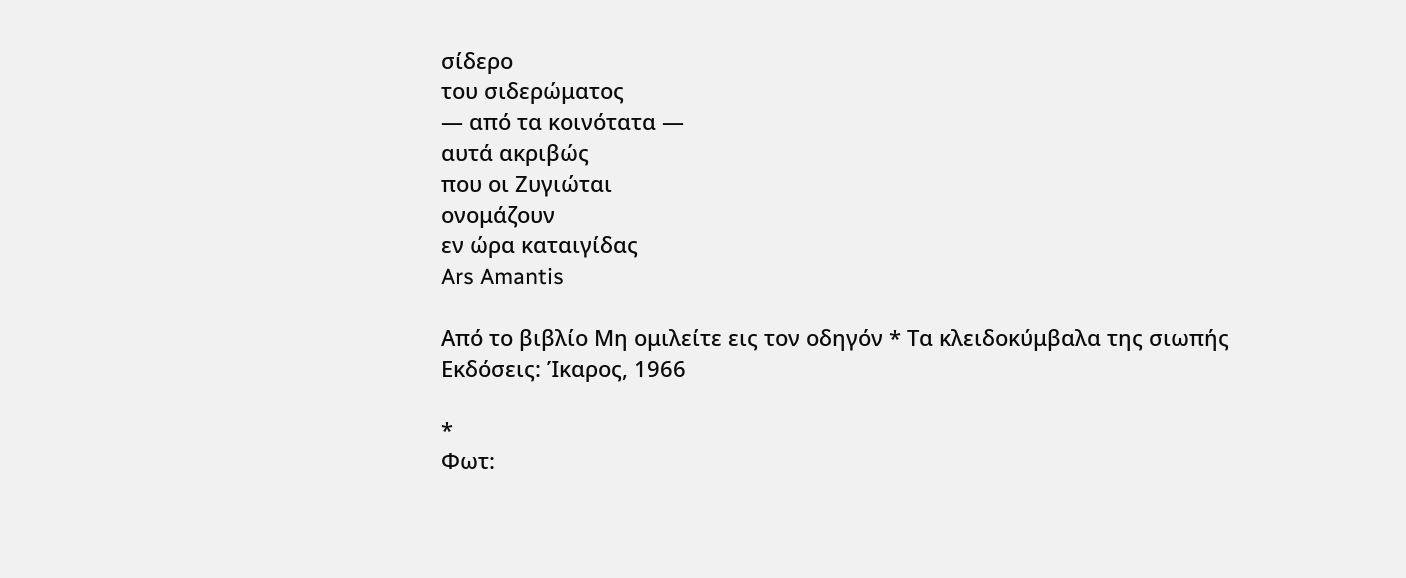σίδερο
του σιδερώματος
— από τα κοινότατα —
αυτά ακριβώς
που οι Ζυγιώται
ονομάζουν
εν ώρα καταιγίδας
Ars Amantis

Από το βιβλίο Μη ομιλείτε εις τον οδηγόν * Τα κλειδοκύμβαλα της σιωπής
Εκδόσεις: Ίκαρος, 1966

*
Φωτ: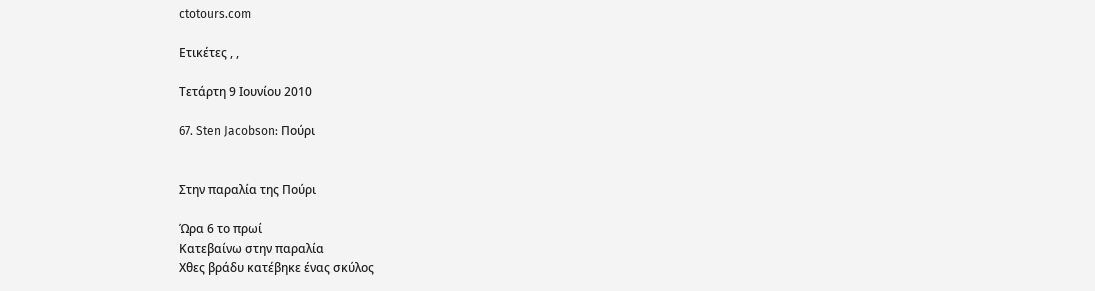ctotours.com

Ετικέτες , ,

Τετάρτη 9 Ιουνίου 2010

67. Sten Jacobson: Πούρι


Στην παραλία της Πούρι

Ώρα 6 το πρωί
Κατεβαίνω στην παραλία
Χθες βράδυ κατέβηκε ένας σκύλος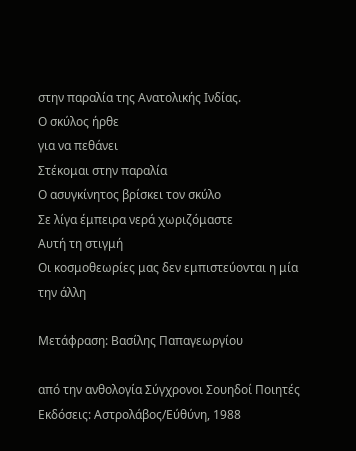στην παραλία της Ανατολικής Ινδίας.
Ο σκύλος ήρθε
για να πεθάνει
Στέκομαι στην παραλία
Ο ασυγκίνητος βρίσκει τον σκύλο
Σε λίγα έμπειρα νερά χωριζόμαστε
Αυτή τη στιγμή
Οι κοσμοθεωρίες μας δεν εμπιστεύονται η μία
την άλλη

Μετάφραση: Βασίλης Παπαγεωργίου

από την ανθολογία Σύγχρονοι Σουηδοί Ποιητές
Εκδόσεις: Αστρολάβος/Εύθύνη, 1988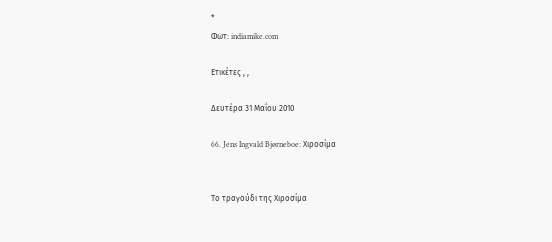*
Φωτ: indiamike.com

Ετικέτες , ,

Δευτέρα 31 Μαΐου 2010

66. Jens Ingvald Bjørneboe: Χιροσίμα


Το τραγούδι της Χιροσίμα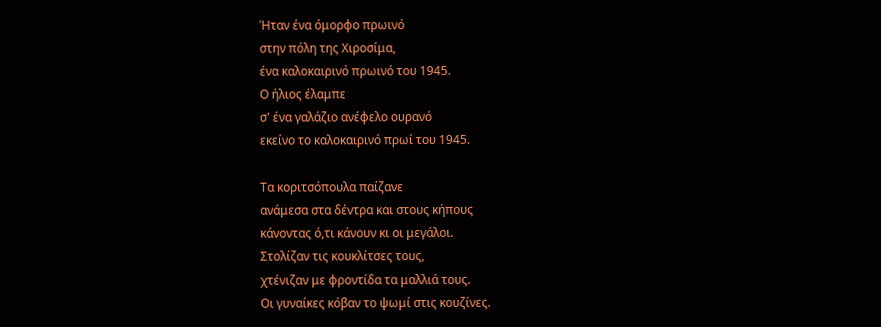Ήταν ένα όμορφο πρωινό
στην πόλη της Χιροσίμα,
ένα καλοκαιρινό πρωινό του 1945.
Ο ήλιος έλαμπε
σ' ένα γαλάζιο ανέφελο ουρανό
εκείνο το καλοκαιρινό πρωί του 1945.

Τα κοριτσόπουλα παίζανε
ανάμεσα στα δέντρα και στους κήπους
κάνοντας ό,τι κάνουν κι οι μεγάλοι.
Στολίζαν τις κουκλίτσες τους,
χτένιζαν με φροντίδα τα μαλλιά τους.
Οι γυναίκες κόβαν το ψωμί στις κουζίνες.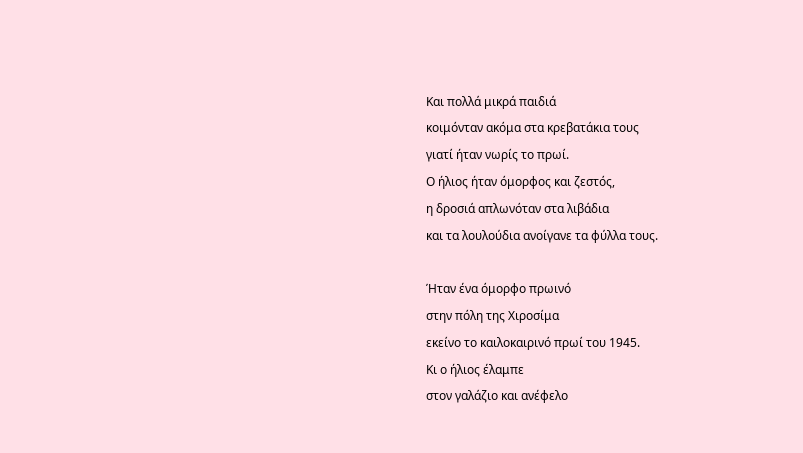Και πολλά μικρά παιδιά
κοιμόνταν ακόμα στα κρεβατάκια τους
γιατί ήταν νωρίς το πρωί.
Ο ήλιος ήταν όμορφος και ζεστός,
η δροσιά απλωνόταν στα λιβάδια
και τα λουλούδια ανοίγανε τα φύλλα τους.

Ήταν ένα όμορφο πρωινό
στην πόλη της Χιροσίμα
εκείνο το καιλοκαιρινό πρωί του 1945.
Κι ο ήλιος έλαμπε
στον γαλάζιο και ανέφελο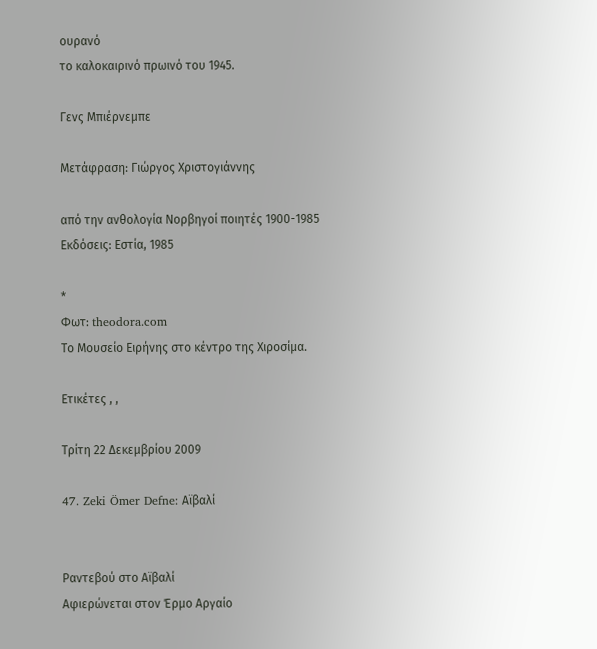ουρανό
το καλοκαιρινό πρωινό του 1945.

Γενς Μπιέρνεμπε

Μετάφραση: Γιώργος Χριστογιάννης

από την ανθολογία Νορβηγοί ποιητές 1900-1985
Εκδόσεις: Εστία, 1985

*
Φωτ: theodora.com
Το Μουσείο Ειρήνης στο κέντρο της Χιροσίμα.

Ετικέτες , ,

Τρίτη 22 Δεκεμβρίου 2009

47. Zeki Ömer Defne: Αϊβαλί


Ραντεβού στο Αϊβαλί
Αφιερώνεται στον Έρμο Αργαίο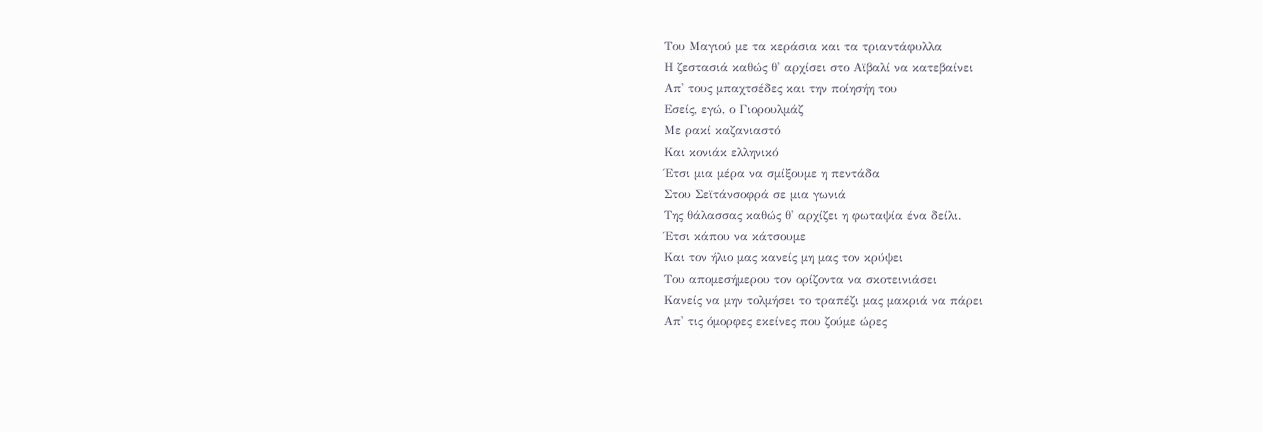Του Μαγιού με τα κεράσια και τα τριαντάφυλλα
Η ζεστασιά καθώς θ' αρχίσει στο Αϊβαλί να κατεβαίνει
Απ' τους μπαχτσέδες και την ποίησήη του
Εσείς, εγώ, ο Γιορουλμάζ
Με ρακί καζανιαστό
Και κονιάκ ελληνικό
Έτσι μια μέρα να σμίξουμε η πεντάδα
Στου Σεϊτάνσοφρά σε μια γωνιά
Της θάλασσας καθώς θ' αρχίζει η φωταψία ένα δείλι.
Έτσι κάπου να κάτσουμε
Και τον ήλιο μας κανείς μη μας τον κρύψει
Του απομεσήμερου τον ορίζοντα να σκοτεινιάσει
Κανείς να μην τολμήσει το τραπέζι μας μακριά να πάρει
Απ' τις όμορφες εκείνες που ζούμε ώρες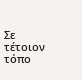Σε τέτοιον τόπο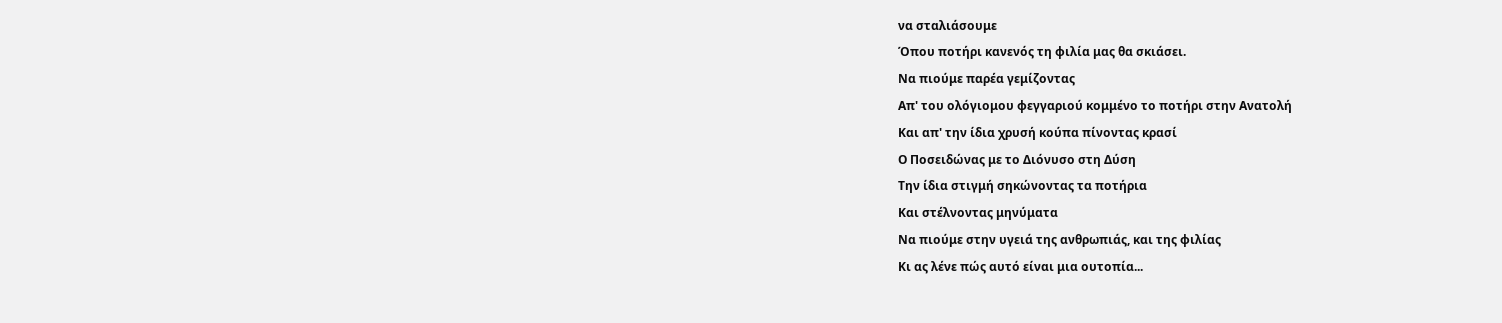να σταλιάσουμε
Όπου ποτήρι κανενός τη φιλία μας θα σκιάσει.
Να πιούμε παρέα γεμίζοντας
Απ' του ολόγιομου φεγγαριού κομμένο το ποτήρι στην Ανατολή
Και απ' την ίδια χρυσή κούπα πίνοντας κρασί
Ο Ποσειδώνας με το Διόνυσο στη Δύση
Την ίδια στιγμή σηκώνοντας τα ποτήρια
Και στέλνοντας μηνύματα
Να πιούμε στην υγειά της ανθρωπιάς, και της φιλίας
Κι ας λένε πώς αυτό είναι μια ουτοπία...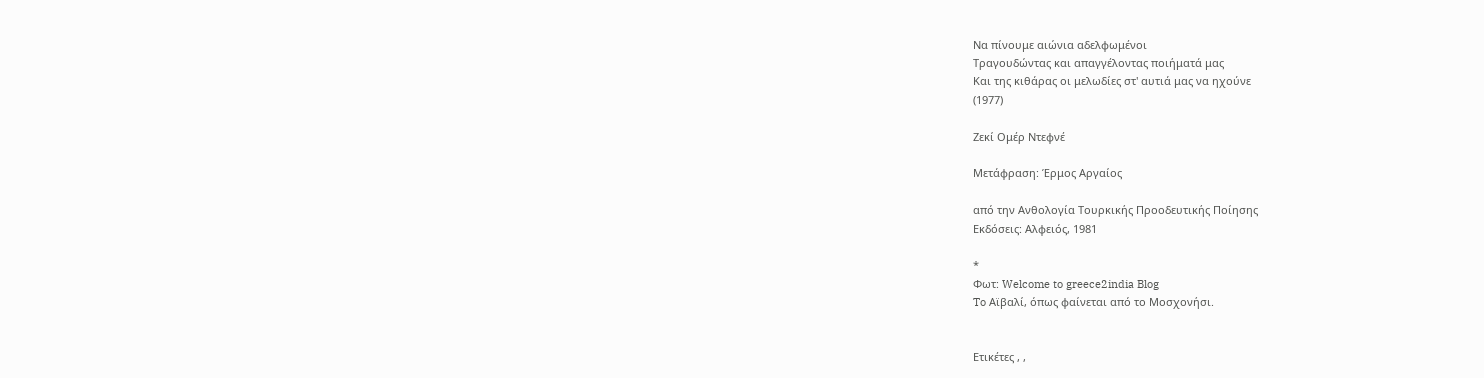Να πίνουμε αιώνια αδελφωμένοι
Τραγουδώντας και απαγγέλοντας ποιήματά μας
Και της κιθάρας οι μελωδίες στ' αυτιά μας να ηχούνε
(1977)

Ζεκί Ομέρ Ντεφνέ

Μετάφραση: Έρμος Αργαίος

από την Ανθολογία Τουρκικής Προοδευτικής Ποίησης
Εκδόσεις: Αλφειός, 1981

*
Φωτ: Welcome to greece2india Blog
To Αϊβαλί, όπως φαίνεται από το Μοσχονήσι.


Ετικέτες , ,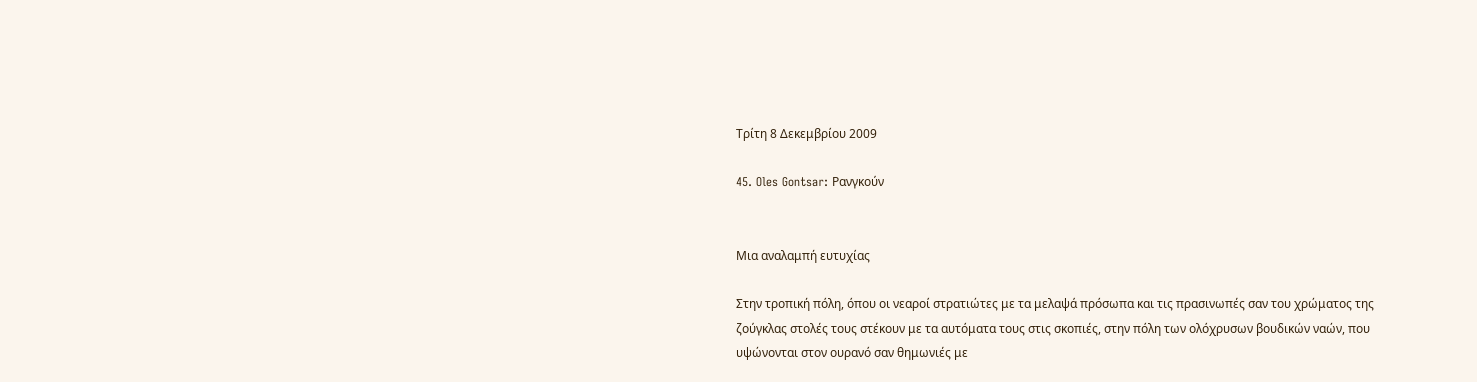Τρίτη 8 Δεκεμβρίου 2009

45. Oles Gontsar: Ρανγκούν


Μια αναλαμπή ευτυχίας

Στην τροπική πόλη, όπου οι νεαροί στρατιώτες με τα μελαψά πρόσωπα και τις πρασινωπές σαν του χρώματος της ζούγκλας στολές τους στέκουν με τα αυτόματα τους στις σκοπιές, στην πόλη των ολόχρυσων βουδικών ναών, που υψώνονται στον ουρανό σαν θημωνιές με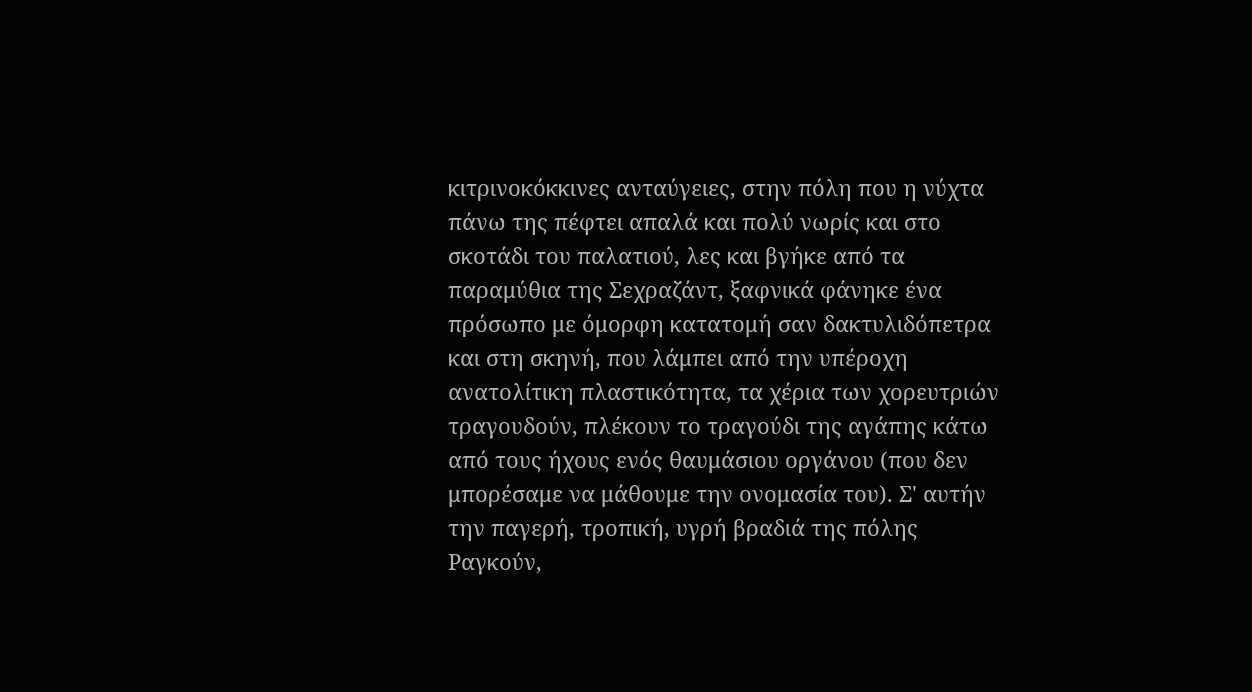κιτρινοκόκκινες ανταύγειες, στην πόλη που η νύχτα πάνω της πέφτει απαλά και πολύ νωρίς και στο σκοτάδι του παλατιού, λες και βγήκε από τα παραμύθια της Σεχραζάντ, ξαφνικά φάνηκε ένα πρόσωπο με όμορφη κατατομή σαν δακτυλιδόπετρα και στη σκηνή, που λάμπει από την υπέροχη ανατολίτικη πλαστικότητα, τα χέρια των χορευτριών τραγουδούν, πλέκουν το τραγούδι της αγάπης κάτω από τους ήχους ενός θαυμάσιου οργάνου (που δεν μπορέσαμε να μάθουμε την ονομασία του). Σ' αυτήν την παγερή, τροπική, υγρή βραδιά της πόλης Ραγκούν,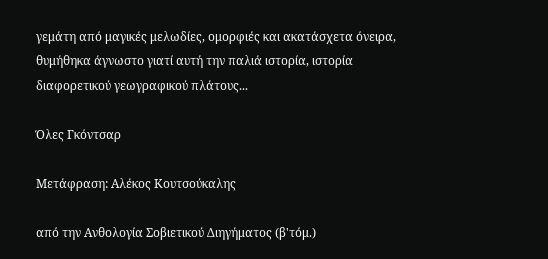γεμάτη από μαγικές μελωδίες, ομορφιές και ακατάσχετα όνειρα, θυμήθηκα άγνωστο γιατί αυτή την παλιά ιστορία, ιστορία διαφορετικού γεωγραφικού πλάτους...

Όλες Γκόντσαρ

Μετάφραση: Αλέκος Κουτσούκαλης

από την Ανθολογία Σοβιετικού Διηγήματος (β'τόμ.)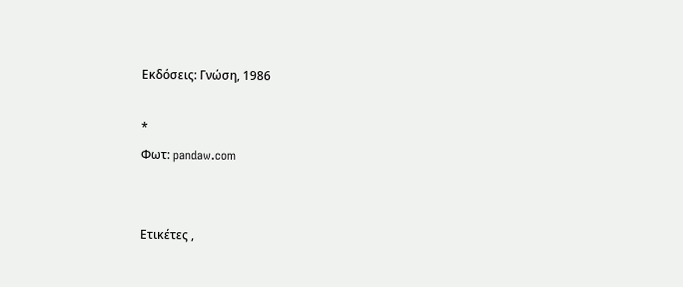Εκδόσεις: Γνώση, 1986

*
Φωτ: pandaw.com


Ετικέτες ,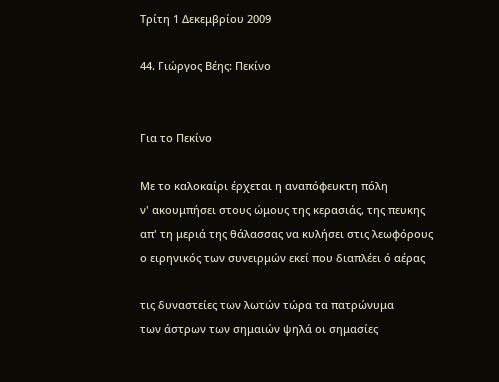Τρίτη 1 Δεκεμβρίου 2009

44. Γιώργος Βέης: Πεκίνο


Για το Πεκίνο

Με το καλοκαίρι έρχεται η αναπόφευκτη πόλη
ν' ακουμπήσει στους ώμους της κερασιάς, της πευκης
απ' τη μεριά της θάλασσας να κυλήσει στις λεωφόρους
ο ειρηνικός των συνειρμών εκεί που διαπλέει ό αέρας

τις δυναστείες των λωτών τώρα τα πατρώνυμα
των άστρων των σημαιών ψηλά οι σημασίες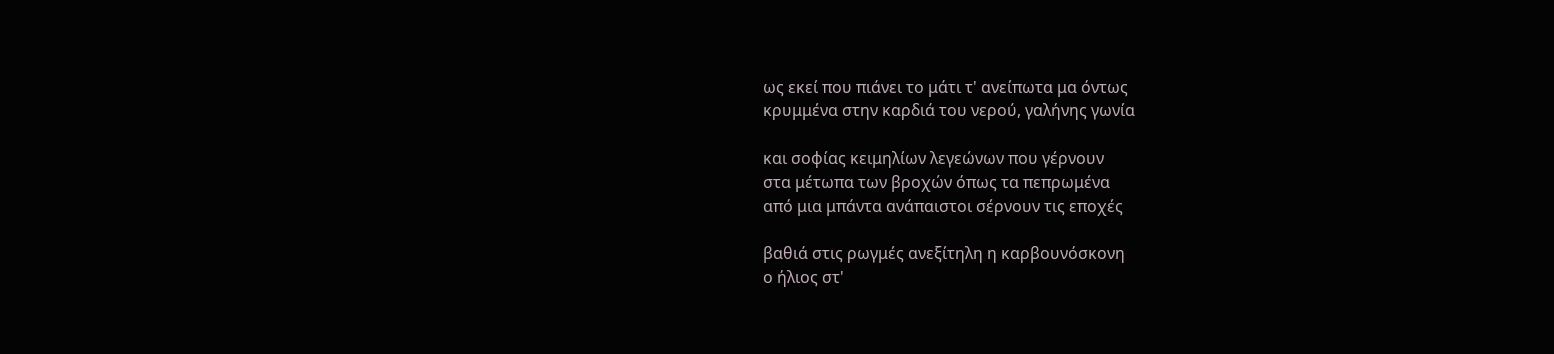ως εκεί που πιάνει το μάτι τ' ανείπωτα μα όντως
κρυμμένα στην καρδιά του νερού, γαλήνης γωνία

και σοφίας κειμηλίων λεγεώνων που γέρνουν
στα μέτωπα των βροχών όπως τα πεπρωμένα
από μια μπάντα ανάπαιστοι σέρνουν τις εποχές

βαθιά στις ρωγμές ανεξίτηλη η καρβουνόσκονη
ο ήλιος στ'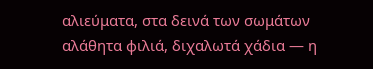αλιεύματα, στα δεινά των σωμάτων
αλάθητα φιλιά, διχαλωτά χάδια — η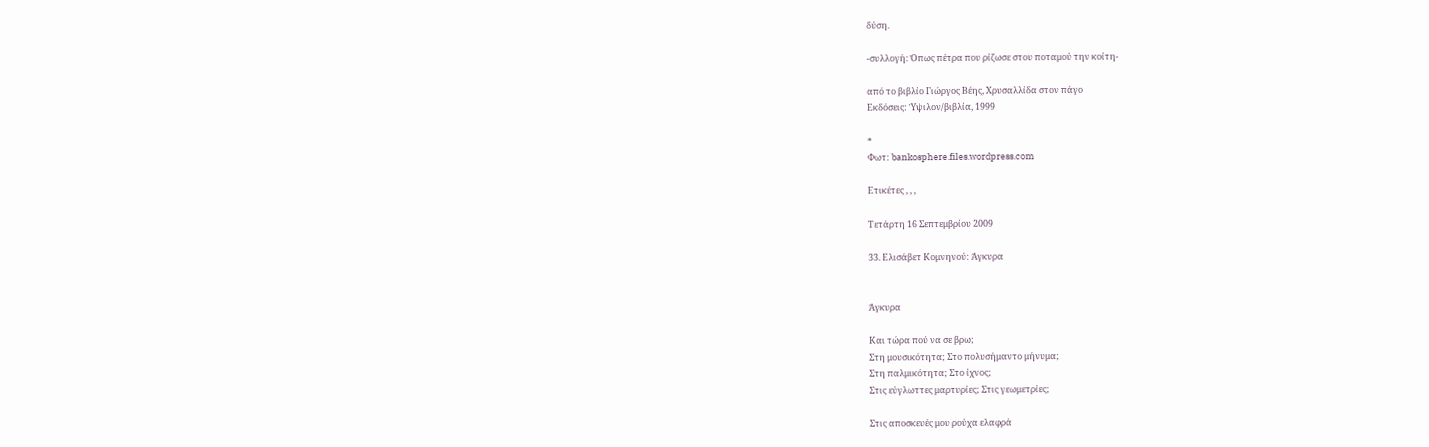δύση.

-συλλογή: Όπως πέτρα που ρίζωσε στου ποταμού την κοίτη-

από το βιβλίο Γιώργος Βέης, Χρυσαλλίδα στον πάγο
Εκδόσεις: Ύψιλον/βιβλία, 1999

*
Φωτ: bankosphere.files.wordpress.com

Ετικέτες , , ,

Τετάρτη 16 Σεπτεμβρίου 2009

33. Ελισάβετ Κομνηνού: Άγκυρα


Άγκυρα

Και τώρα πού να σε βρω;
Στη μουσικότητα; Στο πολυσήμαντο μήνυμα;
Στη παλμικότητα; Στο ίχνος;
Στις εύγλωττες μαρτυρίες; Στις γεωμετρίες;

Στις αποσκευές μου ρούχα ελαφρά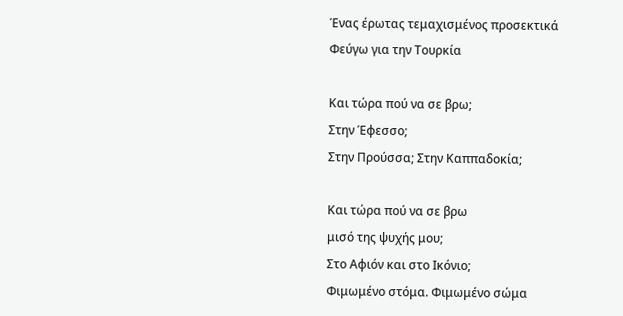Ένας έρωτας τεμαχισμένος προσεκτικά
Φεύγω για την Τουρκία

Και τώρα πού να σε βρω;
Στην Έφεσσο;
Στην Προύσσα; Στην Καππαδοκία;

Και τώρα πού να σε βρω
μισό της ψυχής μου;
Στο Αφιόν και στο Ικόνιο;
Φιμωμένο στόμα. Φιμωμένο σώμα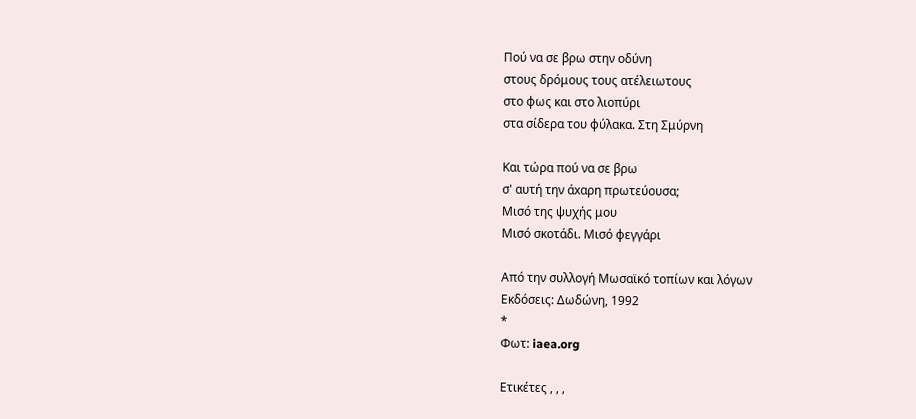Πού να σε βρω στην οδύνη
στους δρόμους τους ατέλειωτους
στο φως και στο λιοπύρι
στα σίδερα του φύλακα. Στη Σμύρνη

Και τώρα πού να σε βρω
σ' αυτή την άxαρη πρωτεύουσα;
Μισό της ψυχής μου
Μισό σκοτάδι. Μισό φεγγάρι

Από την συλλογή Μωσαϊκό τοπίων και λόγων
Εκδόσεις: Δωδώνη, 1992
*
Φωτ: iaea.org

Ετικέτες , , ,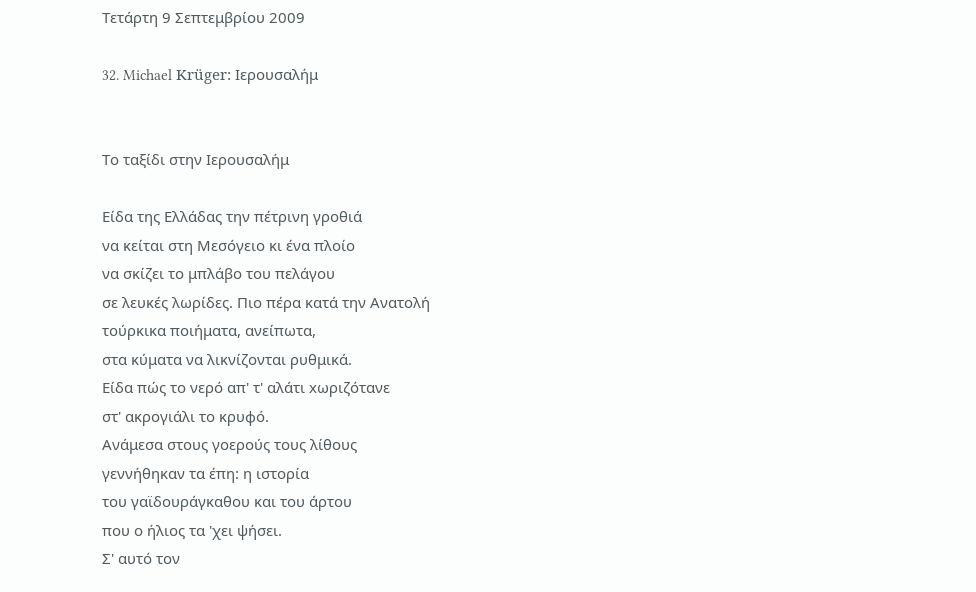Τετάρτη 9 Σεπτεμβρίου 2009

32. Michael Krüger: Ιερουσαλήμ


Το ταξίδι στην Ιερουσαλήμ

Είδα της Ελλάδας την πέτρινη γροθιά
να κείται στη Μεσόγειο κι ένα πλοίο
να σκίζει το μπλάβο του πελάγου
σε λευκές λωρίδες. Πιο πέρα κατά την Ανατολή
τούρκικα ποιήματα, ανείπωτα,
στα κύματα να λικνίζονται ρυθμικά.
Είδα πώς το νερό απ' τ' αλάτι xωριζότανε
στ' ακρογιάλι το κρυφό.
Ανάμεσα στους γοερούς τους λίθους
γεννήθηκαν τα έπη: η ιστορία
του γαϊδουράγκαθου και του άρτου
που ο ήλιος τα 'χει ψήσει.
Σ' αυτό τον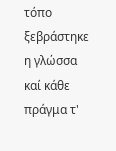τόπο ξεβράστηκε η γλώσσα
καί κάθε πράγμα τ'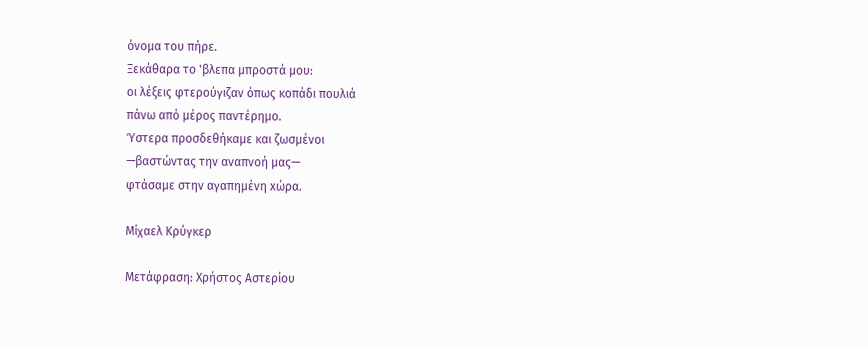όνομα του πήρε.
Ξεκάθαρα το 'βλεπα μπροστά μου:
οι λέξεις φτερούγιζαν όπως κοπάδι πουλιά
πάνω από μέρος παντέρημο.
Ύστερα προσδεθήκαμε και ζωσμένοι
—βαστώντας την αναπνοή μας—
φτάσαμε στην αγαπημένη xώρα.

Μίχαελ Κρύγκερ

Μετάφραση: Χρήστος Αστερίου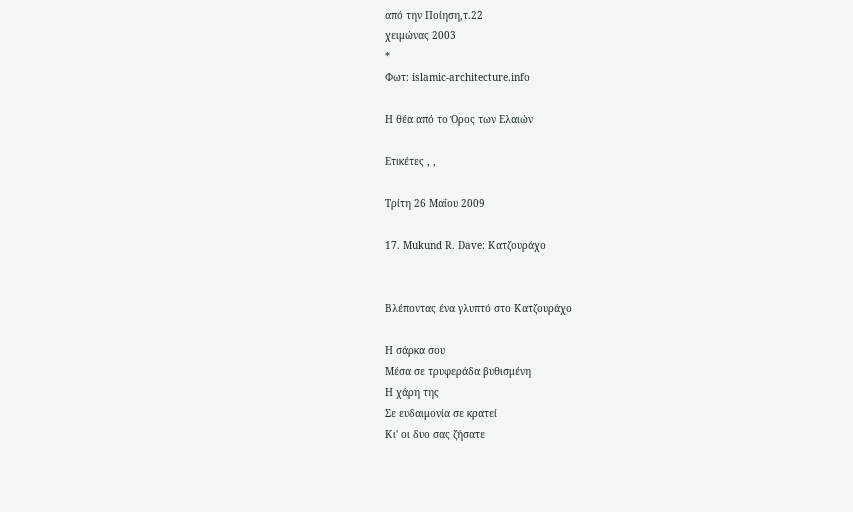από την Ποίηση,τ.22
χειμώνας 2003
*
Φωτ: islamic-architecture.info

Η θέα από το Όρος των Ελαιών

Ετικέτες , ,

Τρίτη 26 Μαΐου 2009

17. Mukund R. Dave: Κατζουράχο


Βλέποντας ένα γλυπτό στο Κατζουράχο

Η σάρκα σου
Μέσα σε τρυφεράδα βυθισμένη
Η χάρη της
Σε ευδαιμονία σε κρατεί
Κι' οι δυο σας ζήσατε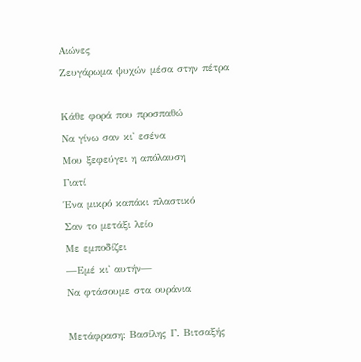Αιώνες
Ζευγάρωμα ψυχών μέσα στην πέτρα

Κάθε φορά που προσπαθώ
Να γίνω σαν κι' εσένα
Μου ξεφεύγει η απόλαυση
Γιατί
Ένα μικρό καπάκι πλαστικό
Σαν το μετάξι λείο
Με εμποδίζει
—Εμέ κι' αυτήν—
Να φτάσουμε στα ουράνια

Μετάφραση: Βασίλης Γ. Βιτσαξής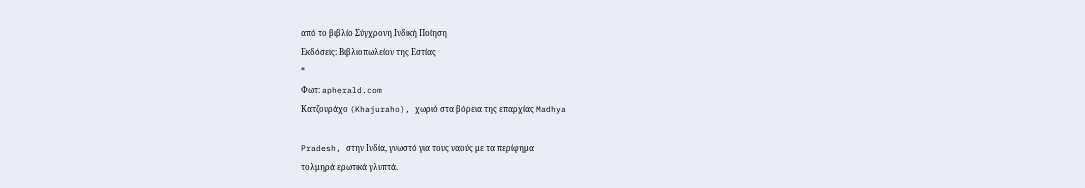από το βιβλίο Σύγχρονη Ινδική Ποίηση
Εκδόσεις: Βιβλιοπωλείον της Εστίας
*
Φωτ: apherald.com
Κατζουράχο (Khajuraho), χωριό στα βόρεια της επαρχίας Madhya

Pradesh, στην Ινδία, γνωστό για τους ναούς με τα περίφημα
τολμηρά ερωτικά γλυπτά.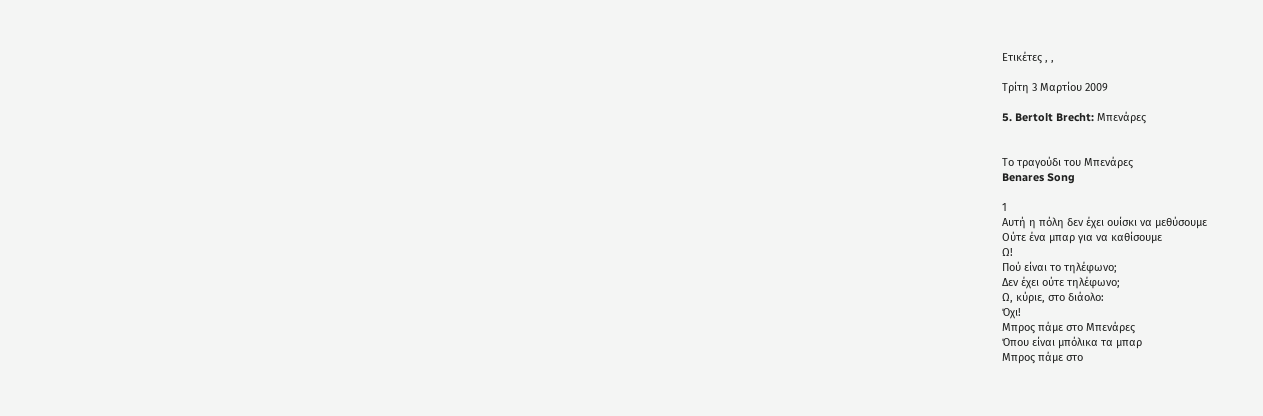Ετικέτες , ,

Τρίτη 3 Μαρτίου 2009

5. Bertolt Brecht: Μπενάρες


Το τραγούδι του Μπενάρες
Benares Song

1
Αυτή η πόλη δεν έχει ουίσκι να μεθύσουμε
Ούτε ένα μπαρ για να καθίσουμε
Ω!
Πού είναι το τηλέφωνο;
Δεν έχει ούτε τηλέφωνο;
Ω, κύριε, στο διάολο:
Όχι!
Μπρος πάμε στο Μπενάρες
Όπου είναι μπόλικα τα μπαρ
Μπρος πάμε στο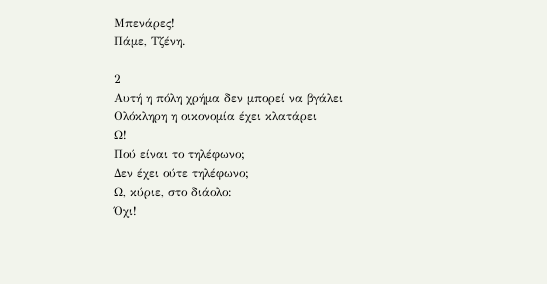Μπενάρες!
Πάμε, Τζένη.

2
Αυτή η πόλη χρήμα δεν μπορεί να βγάλει
Ολόκληρη η οικονομία έχει κλατάρει
Ω!
Πού είναι το τηλέφωνο;
Δεν έχει ούτε τηλέφωνο;
Ω, κύριε, στο διάολο:
Όχι!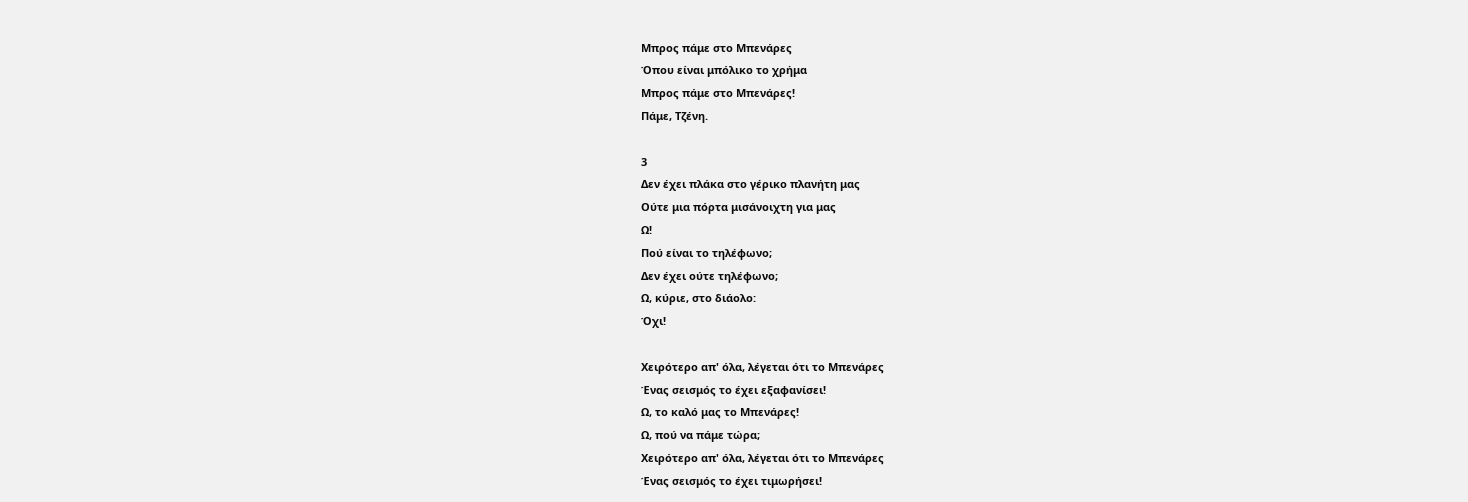Μπρος πάμε στο Μπενάρες
Όπου είναι μπόλικο το χρήμα
Μπρος πάμε στο Μπενάρες!
Πάμε, Τζένη.

3
Δεν έχει πλάκα στο γέρικο πλανήτη μας
Ούτε μια πόρτα μισάνοιχτη για μας
Ω!
Πού είναι το τηλέφωνο;
Δεν έχει ούτε τηλέφωνο;
Ω, κύριε, στο διάολο:
Όχι!

Χειρότερο απ' όλα, λέγεται ότι το Μπενάρες
Ένας σεισμός το έχει εξαφανίσει!
Ω, το καλό μας το Μπενάρες!
Ω, πού να πάμε τώρα;
Χειρότερο απ' όλα, λέγεται ότι το Μπενάρες
Ένας σεισμός το έχει τιμωρήσει!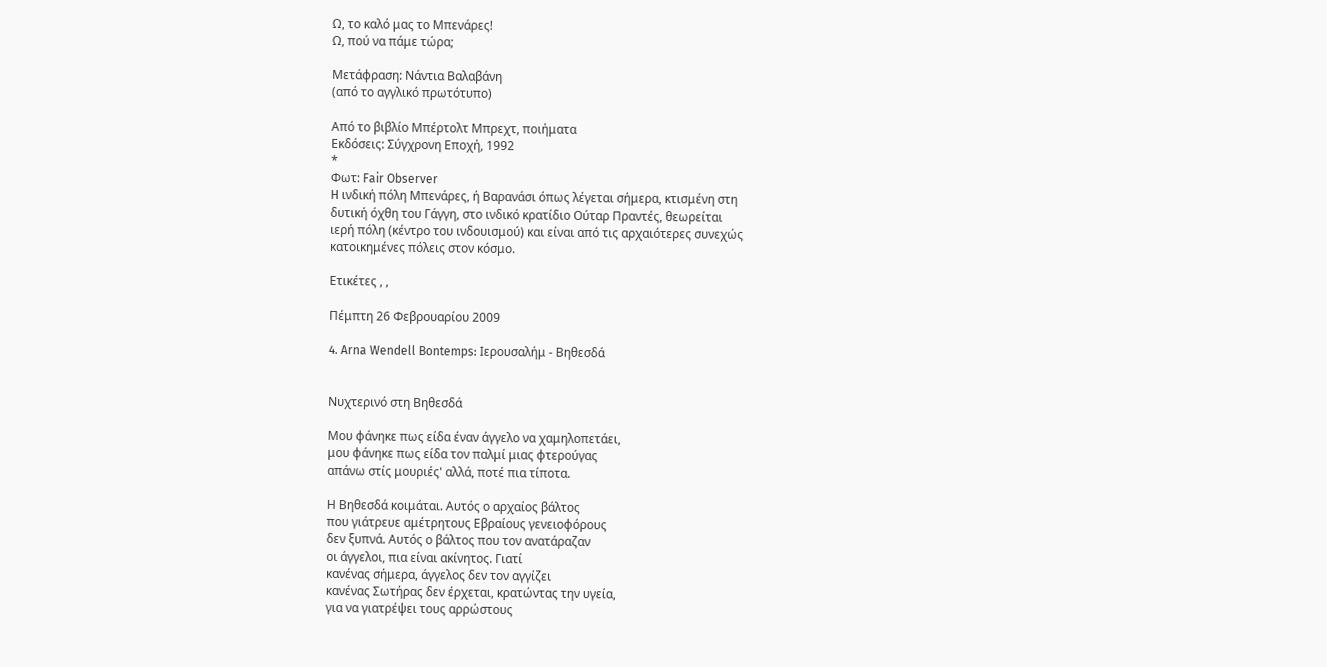Ω, το καλό μας το Μπενάρες!
Ω, πού να πάμε τώρα;

Μετάφραση: Νάντια Βαλαβάνη
(από το αγγλικό πρωτότυπο)

Από το βιβλίο Μπέρτολτ Μπρεχτ, ποιήματα
Εκδόσεις: Σύγχρονη Εποχή, 1992
*
Φωτ: Fair Observer
H ινδική πόλη Μπενάρες, ή Βαρανάσι όπως λέγεται σήμερα, κτισμένη στη
δυτική όχθη του Γάγγη, στο ινδικό κρατίδιο Ούταρ Πραντές, θεωρείται
ιερή πόλη (κέντρο του ινδουισμού) και είναι από τις αρχαιότερες συνεχώς
κατοικημένες πόλεις στον κόσμο.

Ετικέτες , ,

Πέμπτη 26 Φεβρουαρίου 2009

4. Arna Wendell Bontemps: Ιερουσαλήμ - Βηθεσδά


Νυχτερινό στη Βηθεσδά

Μου φάνηκε πως είδα έναν άγγελο να χαμηλοπετάει,
μου φάνηκε πως είδα τον παλμί μιας φτερούγας
απάνω στίς μουριές' αλλά, ποτέ πια τίποτα.

Η Βηθεσδά κοιμάται. Αυτός ο αρχαίος βάλτος
που γιάτρευε αμέτρητους Εβραίους γενειοφόρους
δεν ξυπνά. Αυτός ο βάλτος που τον ανατάραζαν
οι άγγελοι, πια είναι ακίνητος. Γιατί
κανένας σήμερα, άγγελος δεν τον αγγίζει
κανένας Σωτήρας δεν έρχεται, κρατώντας την υγεία,
για να γιατρέψει τους αρρώστους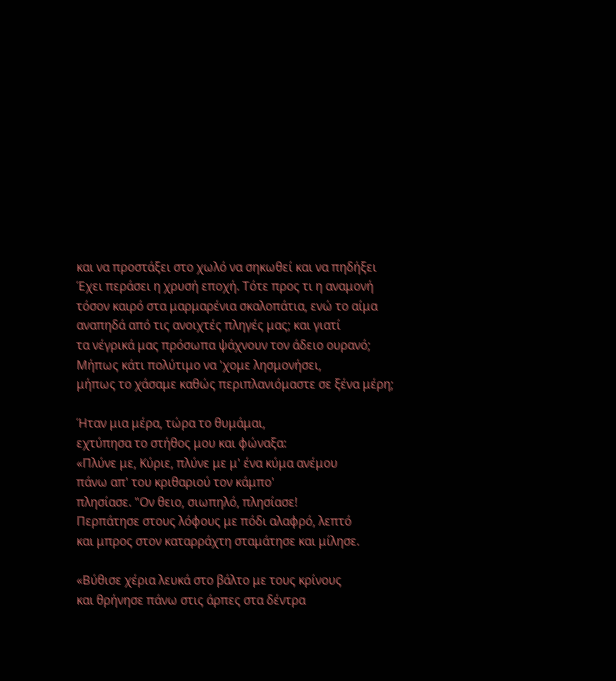και να προστάξει στο χωλό να σηκωθεί και να πηδήξει
Έχει περάσει η χρυσή εποχή. Τότε προς τι η αναμονή
τόσον καιρό στα μαρμαρένια σκαλοπάτια, ενώ το αίμα
αναπηδά από τις ανοιχτές πληγές μας; και γιατί
τα νέγρικά μας πρόσωπα ψάχνουν τον άδειο ουρανό;
Μήπως κάτι πολύτιμο να 'χομε λησμονήσει,
μήπως το χάσαμε καθώς περιπλανιόμαστε σε ξένα μέρη;

Ήταν μια μέρα, τώρα το θυμάμαι,
εχτύπησα το στήθος μου και φώναξα:
«Πλύνε με, Κύριε, πλύνε με μ' ένα κύμα ανέμου
πάνω απ' του κριθαριού τον κάμπο'
πλησίασε. "Ον θειο, σιωπηλό, πλησίασε!
Περπάτησε στους λόφους με πόδι αλαφρό, λεπτό
και μπρος στον καταρράχτη σταμάτησε και μίλησε.

«Βύθισε χέρια λευκά στο βάλτο με τους κρίνους
και θρήνησε πάνω στις άρπες στα δέντρα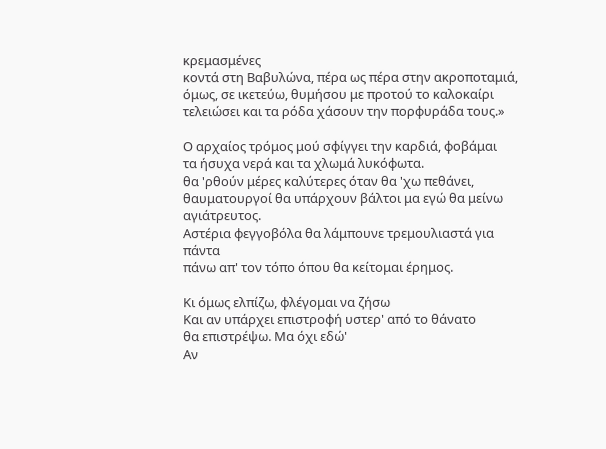κρεμασμένες
κοντά στη Βαβυλώνα, πέρα ως πέρα στην ακροποταμιά,
όμως, σε ικετεύω, θυμήσου με προτού το καλοκαίρι
τελειώσει και τα ρόδα χάσουν την πορφυράδα τους.»

Ο αρχαίος τρόμος μού σφίγγει την καρδιά, φοβάμαι
τα ήσυχα νερά και τα χλωμά λυκόφωτα.
θα 'ρθούν μέρες καλύτερες όταν θα 'χω πεθάνει,
θαυματουργοί θα υπάρχουν βάλτοι μα εγώ θα μείνω αγιάτρευτος.
Αστέρια φεγγοβόλα θα λάμπουνε τρεμουλιαστά για πάντα
πάνω απ' τον τόπο όπου θα κείτομαι έρημος.

Κι όμως ελπίζω, φλέγομαι να ζήσω
Και αν υπάρχει επιστροφή υστερ' από το θάνατο
θα επιστρέψω. Μα όχι εδώ'
Αν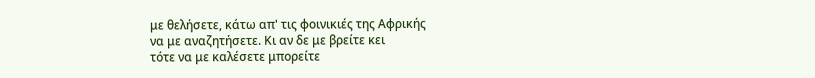με θελήσετε, κάτω απ' τις φοινικιές της Αφρικής
να με αναζητήσετε. Κι αν δε με βρείτε κει
τότε να με καλέσετε μπορείτε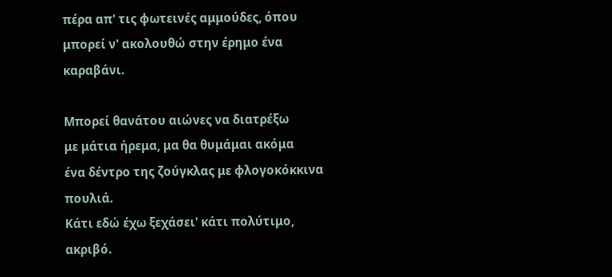πέρα απ' τις φωτεινές αμμούδες, όπου
μπορεί ν' ακολουθώ στην έρημο ένα καραβάνι.

Μπορεί θανάτου αιώνες να διατρέξω
με μάτια ήρεμα, μα θα θυμάμαι ακόμα
ένα δέντρο της ζούγκλας με φλογοκόκκινα πουλιά.
Κάτι εδώ έχω ξεχάσει' κάτι πολύτιμο, ακριβό.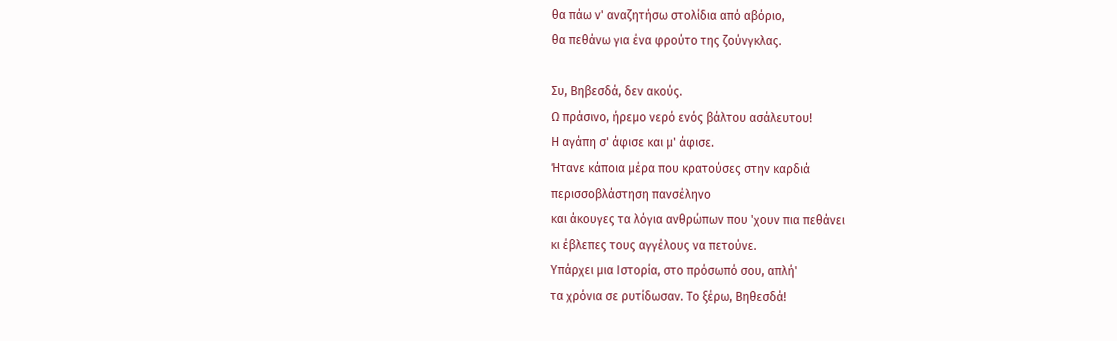θα πάω ν' αναζητήσω στολίδια από αβόριο,
θα πεθάνω για ένα φρούτο της ζούνγκλας.

Συ, Βηβεσδά, δεν ακούς.
Ω πράσινο, ήρεμο νερό ενός βάλτου ασάλευτου!
Η αγάπη σ' άφισε και μ' άφισε.
Ήτανε κάποια μέρα που κρατούσες στην καρδιά
περισσοβλάστηση πανσέληνο
και άκουγες τα λόγια ανθρώπων που 'χουν πια πεθάνει
κι έβλεπες τους αγγέλους να πετούνε.
Υπάρχει μια Ιστορία, στο πρόσωπό σου, απλή'
τα χρόνια σε ρυτίδωσαν. Το ξέρω, Βηθεσδά!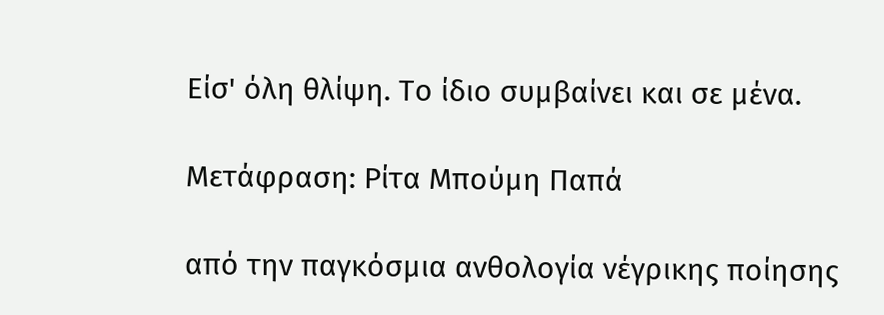Είσ' όλη θλίψη. Το ίδιο συμβαίνει και σε μένα.

Μετάφραση: Ρίτα Μπούμη Παπά

από την παγκόσμια ανθολογία νέγρικης ποίησης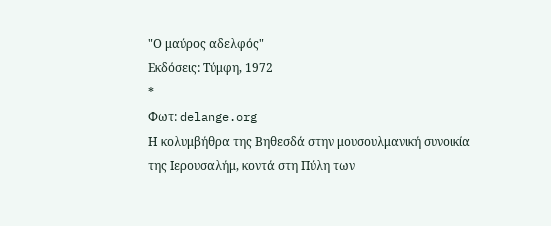"Ο μαύρος αδελφός"
Εκδόσεις: Τύμφη, 1972
*
Φωτ: delange.org
Η κολυμβήθρα της Βηθεσδά στην μουσουλμανική συνοικία
της Ιερουσαλήμ, κοντά στη Πύλη των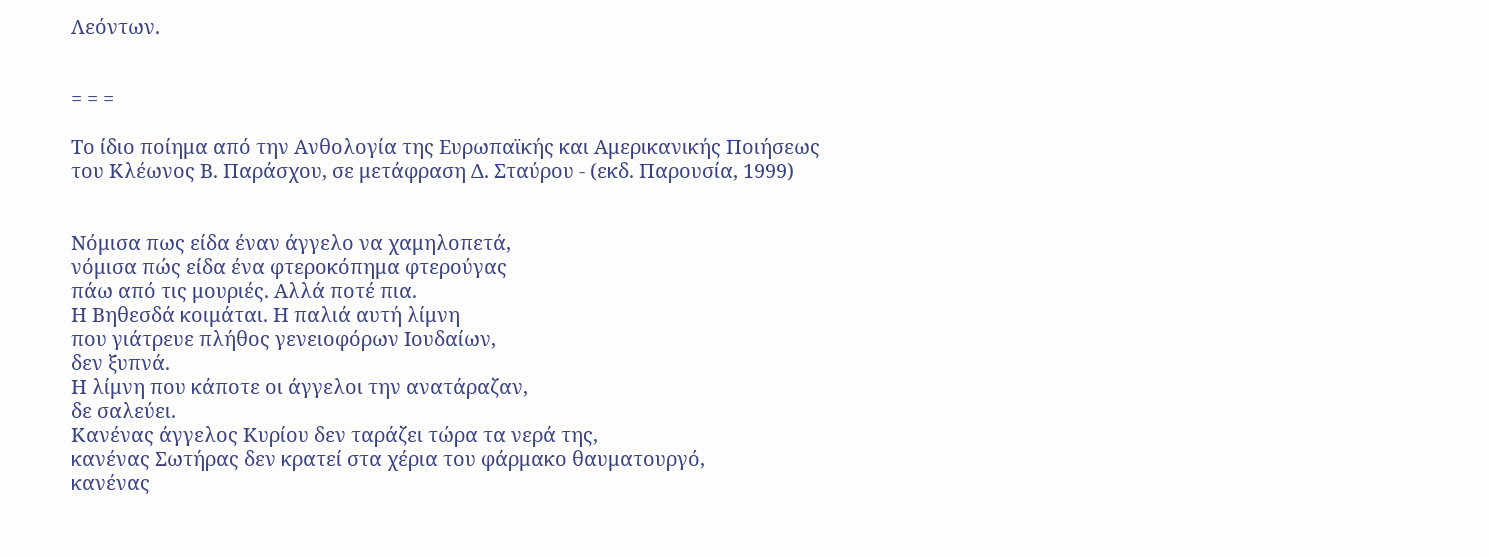Λεόντων.


= = =

Το ίδιο ποίημα από την Ανθολογία της Ευρωπαϊκής και Αμερικανικής Ποιήσεως
του Κλέωνος Β. Παράσχου, σε μετάφραση Δ. Σταύρου - (εκδ. Παρουσία, 1999)


Νόμισα πως είδα έναν άγγελο να χαμηλοπετά,
νόμισα πώς είδα ένα φτεροκόπημα φτερούγας
πάω από τις μουριές. Αλλά ποτέ πια.
Η Βηθεσδά κοιμάται. Η παλιά αυτή λίμνη
που γιάτρευε πλήθος γενειοφόρων Ιουδαίων,
δεν ξυπνά.
Η λίμνη που κάποτε οι άγγελοι την ανατάραζαν,
δε σαλεύει.
Κανένας άγγελος Κυρίου δεν ταράζει τώρα τα νερά της,
κανένας Σωτήρας δεν κρατεί στα χέρια του φάρμακο θαυματουργό,
κανένας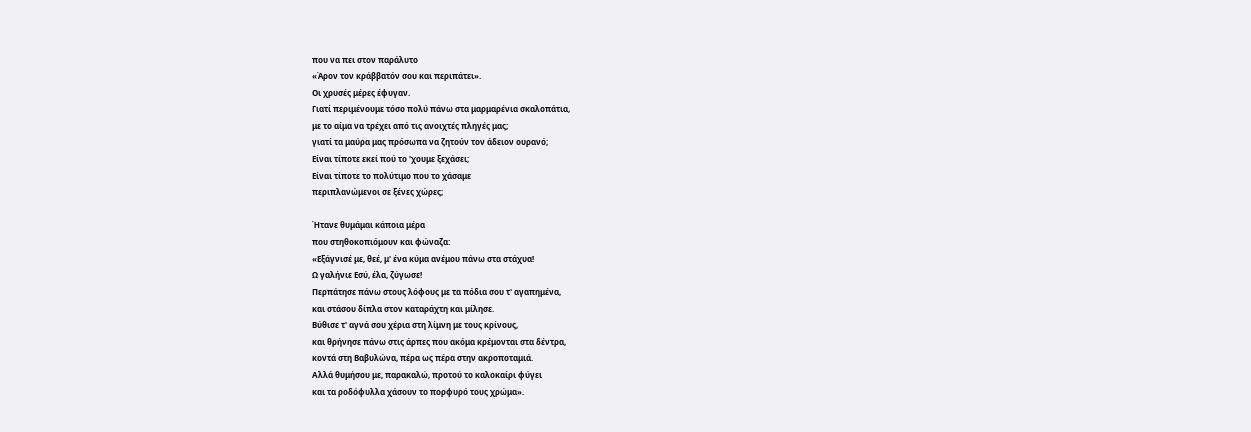που να πει στον παράλυτο
«Άρον τον κράββατόν σου και περιπάτει».
Οι χρυσές μέρες έφυγαν.
Γιατί περιμένουμε τόσο πολύ πάνω στα μαρμαρένια σκαλοπάτια,
με το αίμα να τρέχει από τις ανοιχτές πληγές μας;
γιατί τα μαύρα μας πρόσωπα να ζητούν τον άδειον ουρανό;
Είναι τίποτε εκεί πού το 'χουμε ξεχάσει;
Είναι τίποτε το πολύτιμο που το χάσαμε
περιπλανώμενοι σε ξένες χώρες;

Ήτανε θυμάμαι κάποια μέρα
που στηθοκοπιόμουν και φώναζα:
«Εξάγνισέ με, θεέ, μ' ένα κύμα ανέμου πάνω στα στάχυα!
Ω γαλήνιε Εσύ, έλα, ζύγωσε!
Περπάτησε πάνω στους λόφους με τα πόδια σου τ' αγαπημένα,
και στάσου δίπλα στον καταράχτη και μίλησε.
Βύθισε τ' αγνά σου χέρια στη λίμνη με τους κρίνους,
και θρήνησε πάνω στις άρπες που ακόμα κρέμονται στα δέντρα,
κοντά στη Βαβυλώνα, πέρα ως πέρα στην ακροποταμιά.
Αλλά θυμήσου με, παρακαλώ, προτού το καλοκαίρι φύγει
και τα ροδόφυλλα χάσουν το πορφυρό τους χρώμα».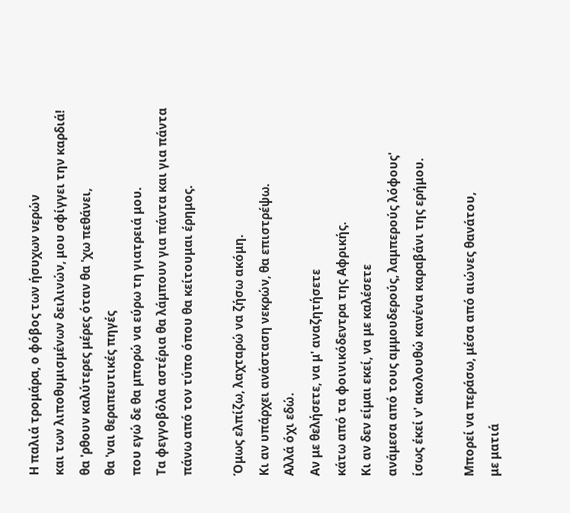Η παλιά τρομάρα, ο φόβος των ήσυχων νερών
και των λιποθυμισμένων δειλινών, μου σφίγγει την καρδιά!
θα 'ρθουν καλύτερες μέρες όταν θα 'χω πεθάνει,
θα 'ναι θεραπευτικές πηγές
που εγώ δε θα μπορώ να εύρω τη γιατρειά μου.
Τα φεγγοβόλα αστέρια θα λάμπουν για πάντα και για πάντα
πάνω από τον τύπο όπου θα κείτουμαι έρημος.

Όμως ελπίζω, λαχταρώ να ζήσω ακόμη.
Κι αν υπάρχει ανάσταση νεκρών, θα επιστρέψω.
Αλλά όχι εδώ.
Αν με θελήσετε, να μ' αναζητήσετε
κάτω από τα φοινικόδεντρα της Αφρικής.
Κι αν δεν είμαι εκεί, να με καλέσετε
ανάμεσα από τους αμμουδερούς, λαμπερούς λόφους'
ίσως έκεί ν' ακολουθώ κανένα καραβάνι της ερήμου.

Μπορεί να περάσω, μέσα από αιώνες θανάτου,
με ματιά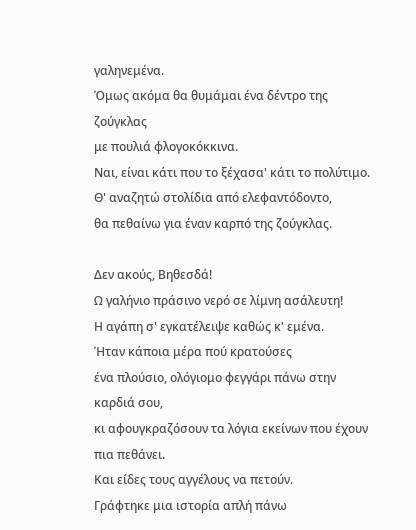γαληνεμένα.
Όμως ακόμα θα θυμάμαι ένα δέντρο της ζούγκλας
με πουλιά φλογοκόκκινα.
Ναι, είναι κάτι που το ξέχασα' κάτι το πολύτιμο.
Θ' αναζητώ στολίδια από ελεφαντόδοντο,
θα πεθαίνω για έναν καρπό της ζούγκλας.

Δεν ακούς, Βηθεσδά!
Ω γαλήνιο πράσινο νερό σε λίμνη ασάλευτη!
Η αγάπη σ' εγκατέλειψε καθώς κ' εμένα.
Ήταν κάποια μέρα πού κρατούσες
ένα πλούσιο, ολόγιομο φεγγάρι πάνω στην καρδιά σου,
κι αφουγκραζόσουν τα λόγια εκείνων που έχουν πια πεθάνει.
Και είδες τους αγγέλους να πετούν.
Γράφτηκε μια ιστορία απλή πάνω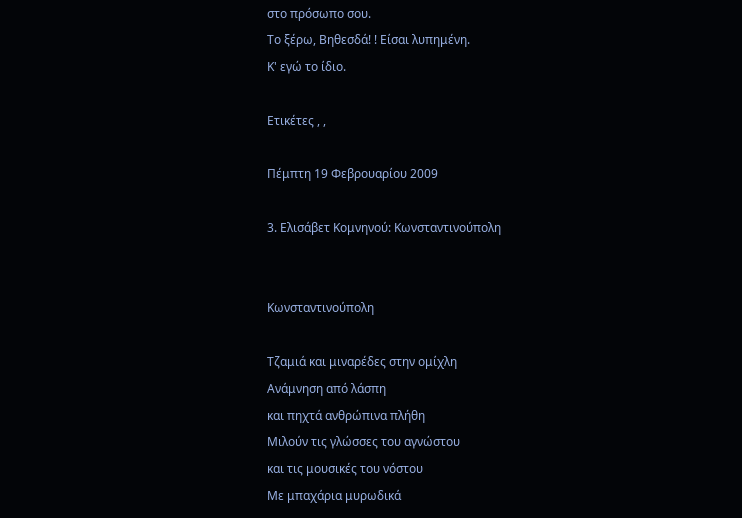στο πρόσωπο σου.
Το ξέρω, Βηθεσδά! ! Είσαι λυπημένη.
Κ' εγώ το ίδιο.

Ετικέτες , ,

Πέμπτη 19 Φεβρουαρίου 2009

3. Ελισάβετ Κομνηνού: Κωνσταντινούπολη


Κωνσταντινούπολη

Τζαμιά και μιναρέδες στην ομίχλη
Ανάμνηση από λάσπη
και πηχτά ανθρώπινα πλήθη
Μιλούν τις γλώσσες του αγνώστου
και τις μουσικές του νόστου
Με μπαχάρια μυρωδικά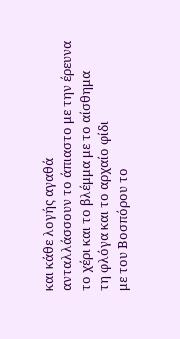και κάθε λογής αγαθά
ανταλλάσσουν το άπιαστο με την έρευνα
το χέρι και το βλέμμα με το αίσθημα
τη φλόγα και το αρχαίο φίδι
με του Βοσπόρου το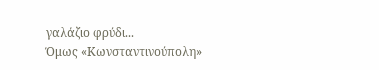γαλάζιο φρύδι...
Όμως «Κωνσταντινούπολη»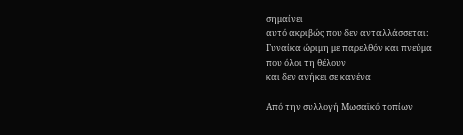σημαίνει
αυτό ακριβώς που δεν ανταλλάσσεται:
Γυναίκα ώριμη με παρελθόν και πνεύμα
που όλοι τη θέλουν
και δεν ανήκει σε κανένα

Από την συλλογή Μωσαϊκό τοπίων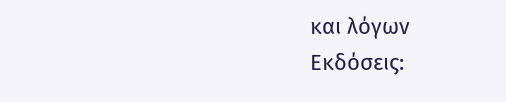και λόγων
Εκδόσεις: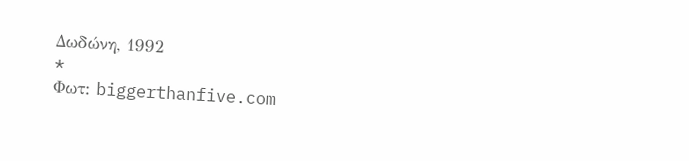Δωδώνη, 1992
*
Φωτ: biggerthanfive.com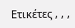Ετικέτες , , ,